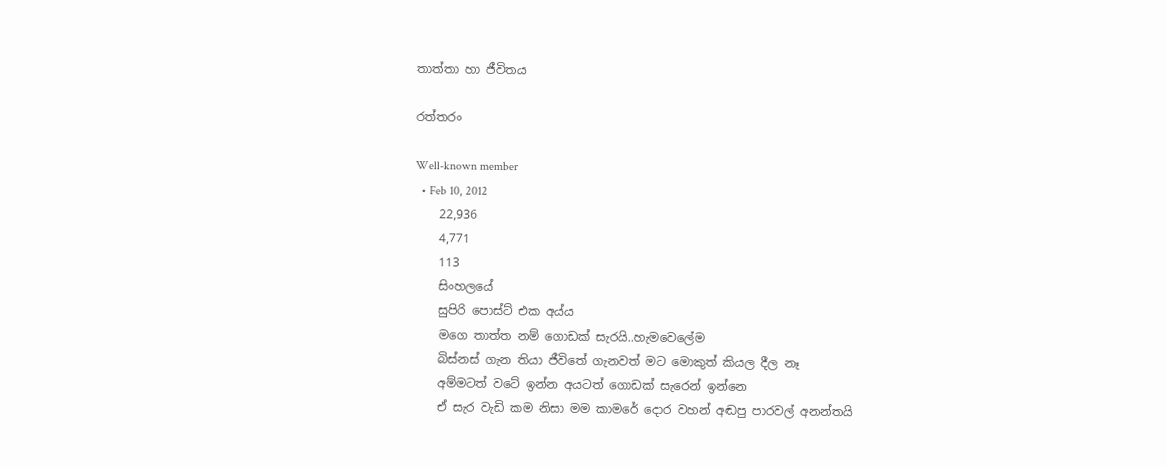තාත්තා හා ජීවිතය

රත්තරං

Well-known member
  • Feb 10, 2012
    22,936
    4,771
    113
    සිංහලයේ
    සුපිරි පොස්ට් එක අය්ය
    මගෙ තාත්ත නම් ගොඩක් සැරයි..හැමවෙලේම
    බිස්නස් ගැන තියා ජීවිතේ ගැනවත් මට මොකුත් කියල දීල නෑ
    අම්මටත් වටේ ඉන්න අයටත් ගොඩක් සැරෙන් ඉන්නෙ
    ඒ සැර වැඩි කම නිසා මම කාමරේ දොර වහන් අඬපු පාරවල් අනන්තයි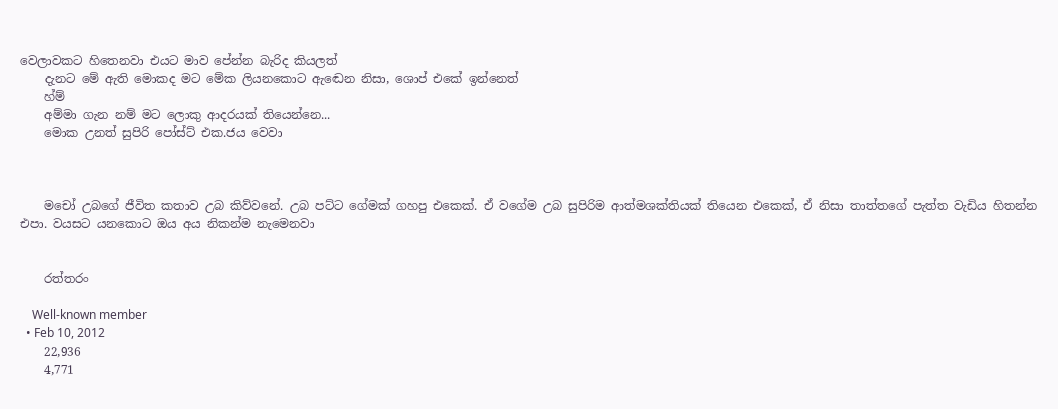වෙලාවකට හිතෙනවා එයට මාව පේන්න බැරිද කියලත්
    දැනට මේ ඇති මොකද මට මේක ලියනකොට ඇඬෙන නිසා, ශොප් එකේ ඉන්නෙත්
    හ්ම්
    අම්මා ගැන නම් මට ලොකු ආදරයක් තියෙන්නෙ...
    මොක උනත් සුපිරි පෝස්ට් එක.ජය වෙවා



    මචෝ උබගේ ජීවිත කතාව උබ කිව්වනේ. උබ පට්ට ගේමක් ගහපු එකෙක්. ඒ වගේම උබ සුපිරිම ආත්මශක්තියක් තියෙන එකෙක්, ඒ නිසා තාත්තගේ පැත්ත වැඩිය හිතන්න එපා. වයසට යනකොට ඔය අය නිකන්ම නැමෙනවා


    රත්තරං

    Well-known member
  • Feb 10, 2012
    22,936
    4,771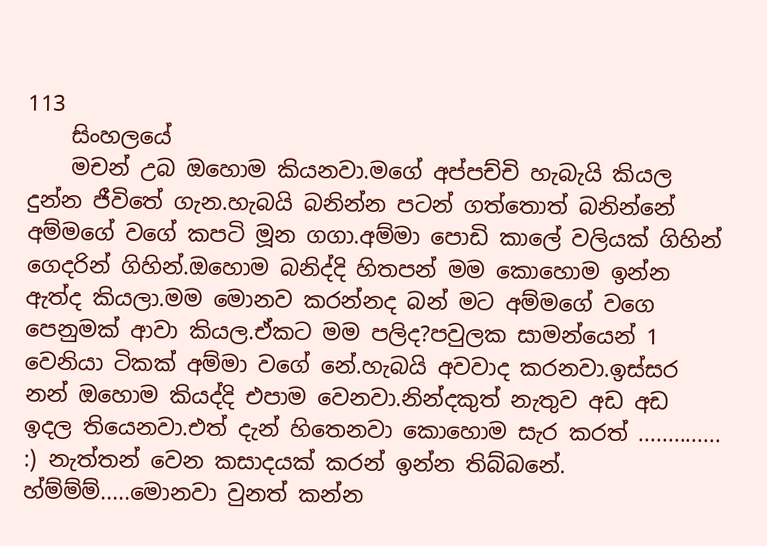113
    සිංහලයේ
    මචන් උබ ඔහොම කියනවා.මගේ අප්පච්චි හැබැයි කියල දුන්න ජීවිතේ ගැන.හැබයි බනින්න පටන් ගත්තොත් බනින්නේ අම්මගේ වගේ කපටි මූන ගගා.අම්මා පොඩි කාලේ වලියක් ගිහින් ගෙදරින් ගිහින්.ඔහොම බනිද්දි හිතපන් මම කොහොම ඉන්න ඇත්ද කියලා.මම මොනව කරන්නද බන් මට අම්මගේ වගෙ පෙනුමක් ආවා කියල.ඒකට මම පලිද?පවුලක සාමන්යෙන් 1 වෙනියා ටිකක් අම්මා වගේ නේ.හැබයි අවවාද කරනවා.ඉස්සර නන් ඔහොම කියද්දි එපාම වෙනවා.නින්දකුත් නැතුව අඩ අඩ ඉදල තියෙනවා.එත් දැන් හිතෙනවා කොහොම සැර කරත් .............. :) නැත්තන් වෙන කසාදයක් කරන් ඉන්න තිබ්බනේ. හ්ම්ම්ම්.....මොනවා වුනත් කන්න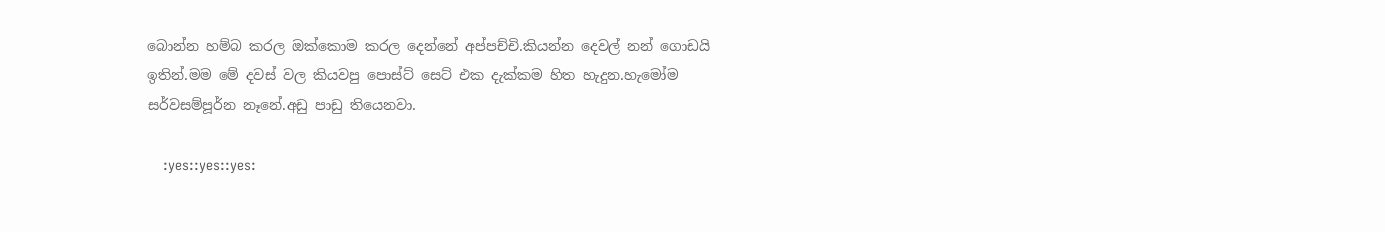බොන්න හම්බ කරල ඔක්කොම කරල දෙන්නේ අප්පච්චි.කියන්න දෙවල් නන් ගොඩයි ඉතින්.මම මේ දවස් වල කියවපු පොස්ට් සෙට් එක දැක්කම හිත හැදුන.හැමෝම සර්වසම්පූර්න නෑනේ.අඩු පාඩු තියෙනවා.

    :yes::yes::yes: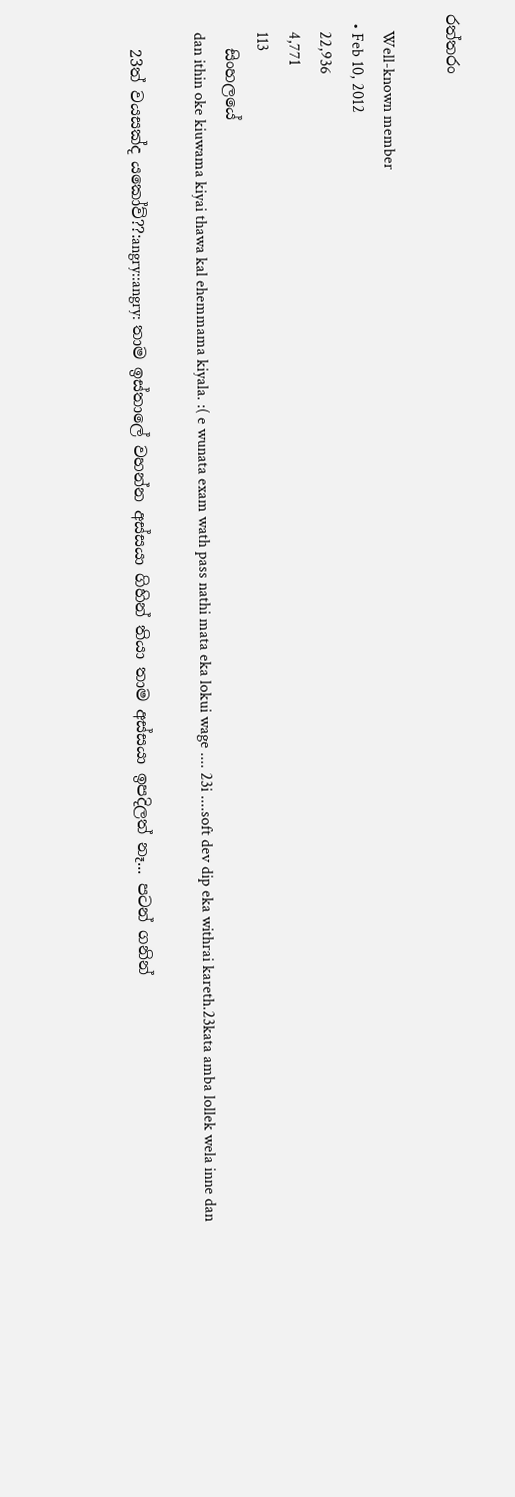රත්තරං

    Well-known member
  • Feb 10, 2012
    22,936
    4,771
    113
    සිංහලයේ
    dan ithin oke kiuwama kiyai thawa kal ehemmama kiyala. :( e wunata exam wath pass nathi mata eka lokui wage .... 23i ....soft dev dip eka withrai kareth.23kata amba lollek wela inne dan

    23ත් වයසක්ද යකෝව්??:angry::angry: තාම ඉස්තාලේ වහන්න අස්සයා ගිහින් තියා තාම අස්සයා ඉපදිලත් නෑ... පටන් ගනින්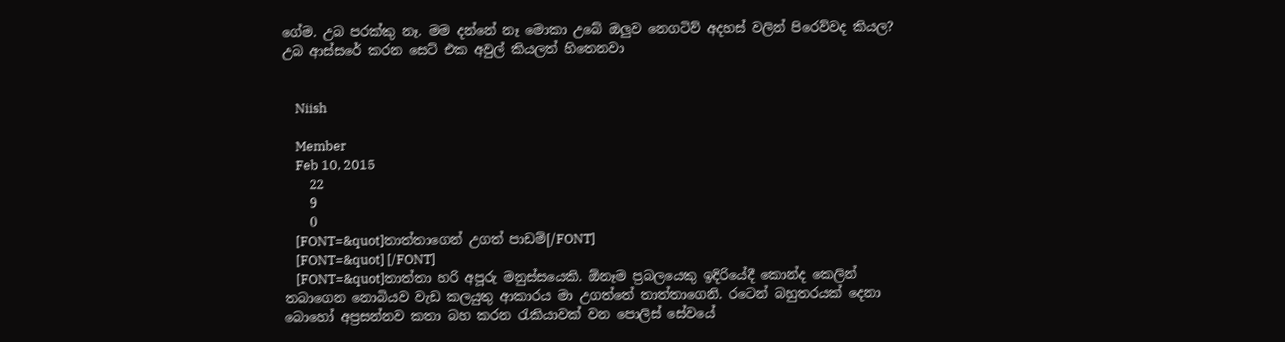ගේම. උබ පරක්කු නෑ. මම දන්නේ නෑ මොකා උබේ ඔලුව නෙගටිව් අදහස් වලින් පිරෙව්වද කියල? උබ ආස්සරේ කරන සෙට් එක අවුල් කියලත් හිතෙනවා


    Niish

    Member
    Feb 10, 2015
    22
    9
    0
    [FONT=&quot]තාත්තාගෙන් උගත් පාඩම්[/FONT]
    [FONT=&quot] [/FONT]
    [FONT=&quot]තාත්තා හරි අපූරු මනුස්සයෙකි. ඕනෑම ප්‍රබලයෙකු ඉදිරියේදී කොන්ද කෙලින් තබාගෙන නොබියව වැඩ කලයුතු ආකාරය මා උගත්තේ තාත්තාගෙනි. රටෙන් බහුතරයක් දෙනා බොහෝ අප්‍රසන්නව කතා බහ කරන රැකියාවක් වන පොලිස් සේවයේ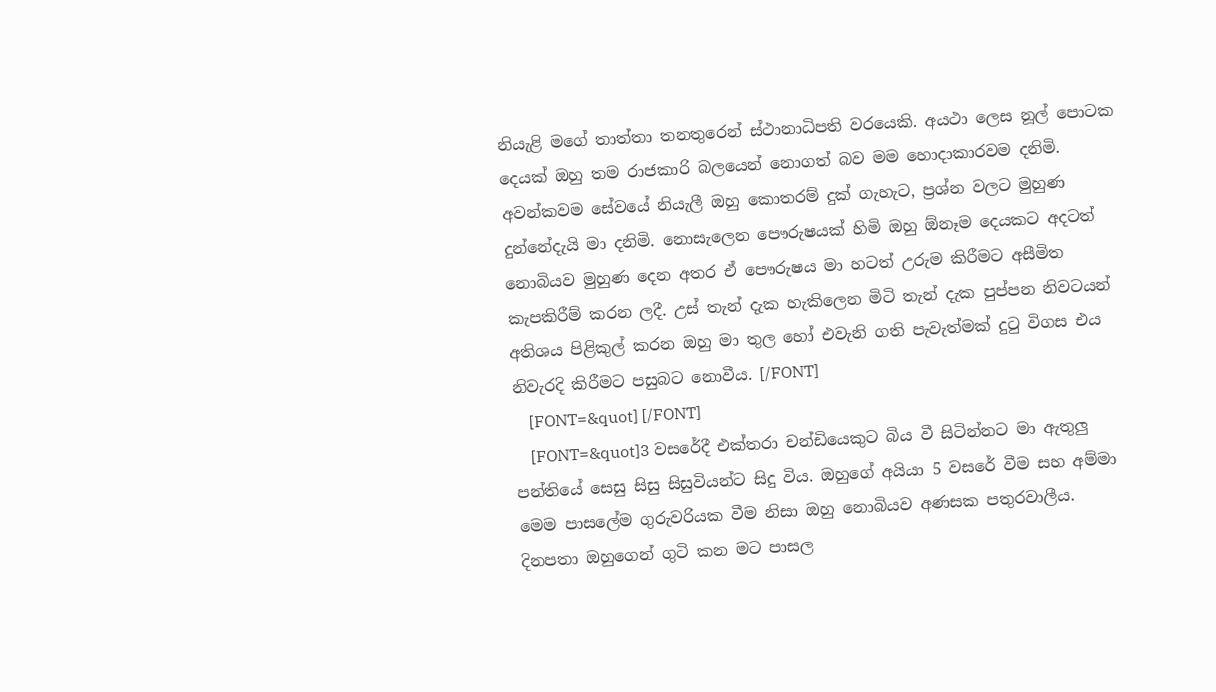නියැළි මගේ තාත්තා තනතුරෙන් ස්ථානාධිපති වරයෙකි. අයථා ලෙස නූල් පොටක දෙයක් ඔහු තම රාජකාරි බලයෙන් නොගත් බව මම හොදාකාරවම දනිමි. අවන්කවම සේවයේ නියැලී ඔහු කොතරම් දුක් ගැහැට, ප්‍රශ්න වලට මුහුණ දුන්නේදැයි මා දනිමි. නොසැලෙන පෞරුෂයක් හිමි ඔහු ඕනෑම දෙයකට අදටත් නොබියව මුහුණ දෙන අතර ඒ පෞරුෂය මා හටත් උරුම කිරීමට අසීමිත කැපකිරීම් කරන ලදී. උස් තැන් දැක හැකිලෙන මිටි තැන් දැක පුප්පන නිවටයන් අතිශය පිළිකුල් කරන ඔහු මා තුල හෝ එවැනි ගති පැවැත්මක් දුටු විගස එය නිවැරදි කිරීමට පසුබට නොවීය. [/FONT]
    [FONT=&quot] [/FONT]
    [FONT=&quot]3 වසරේදී එක්තරා චන්ඩියෙකුට බිය වී සිටින්නට මා ඇතුලු පන්තියේ සෙසු සිසු සිසුවියන්ට සිදු විය. ඔහුගේ අයියා 5 වසරේ වීම සහ අම්මා මෙම පාසලේම ගුරුවරියක වීම නිසා ඔහු නොබියව අණසක පතුරවාලීය. දිනපතා ඔහුගෙන් ගුටි කන මට පාසල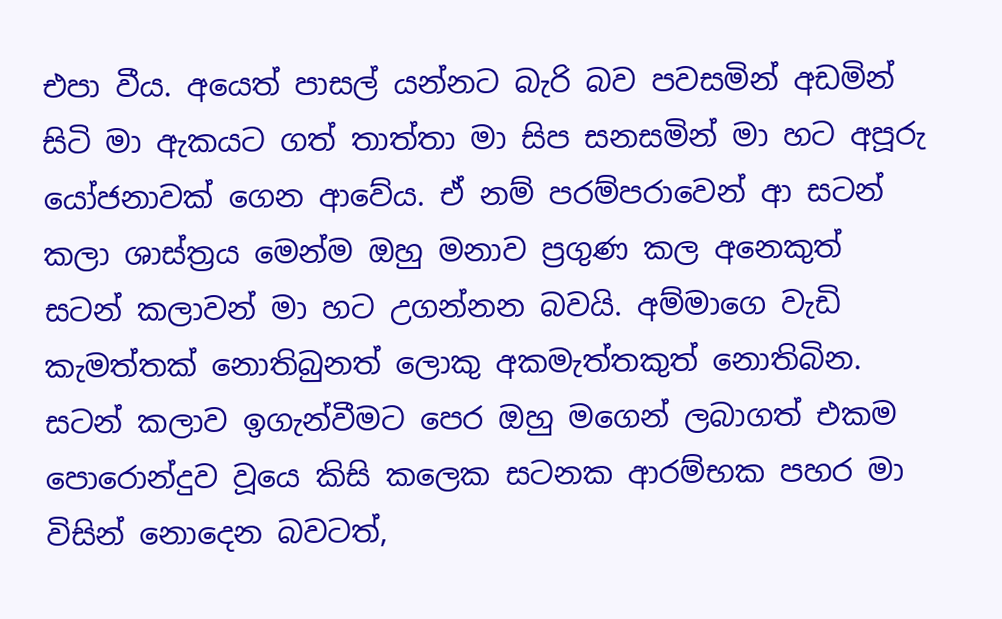එපා වීය. අයෙත් පාසල් යන්නට බැරි බව පවසමින් අඩමින් සිටි මා ඇකයට ගත් තාත්තා මා සිප සනසමින් මා හට අපූරු යෝජනාවක් ගෙන ආවේය. ඒ නම් පරම්පරාවෙන් ආ සටන් කලා ශාස්ත්‍රය මෙන්ම ඔහු මනාව ප්‍රගුණ කල අනෙකුත් සටන් කලාවන් මා හට උගන්නන බවයි. අම්මාගෙ වැඩි කැමත්තක් නොතිබුනත් ලොකු අකමැත්තකුත් නොතිබින. සටන් කලාව ඉගැන්වීමට පෙර ඔහු මගෙන් ලබාගත් එකම පොරොන්දුව වූයෙ කිසි කලෙක සටනක ආරම්භක පහර මා විසින් නොදෙන බවටත්,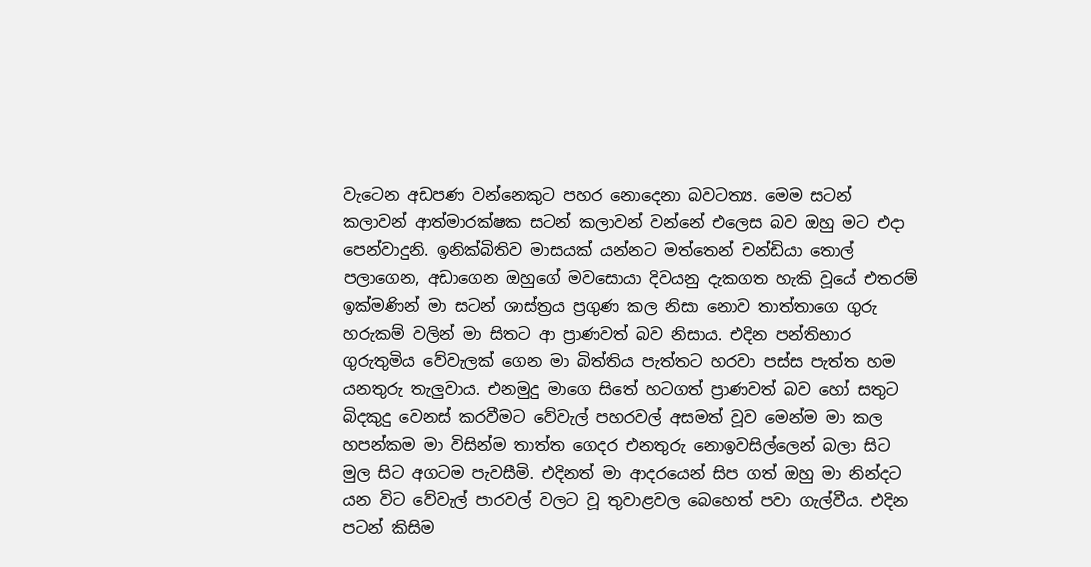වැටෙන අඩපණ වන්නෙකුට පහර නොදෙනා බවටත්‍ය. මෙම සටන් කලාවන් ආත්මාරක්ෂක සටන් කලාවන් වන්නේ එලෙස බව ඔහු මට එදා පෙන්වාදුනි. ඉනික්බිතිව මාසයක් යන්නට මත්තෙන් චන්ඩියා තොල් පලාගෙන, අඩාගෙන ඔහුගේ මවසොයා දිවයනු දැකගත හැකි වූයේ එතරම් ඉක්මණින් මා සටන් ශාස්ත්‍රය ප්‍රගුණ කල නිසා නොව තාත්තාගෙ ගුරු හරුකම් වලින් මා සිතට ආ ප්‍රාණවත් බව නිසාය. එදින පන්තිභාර ගුරුතුමිය වේවැලක් ගෙන මා බිත්තිය පැත්තට හරවා පස්ස පැත්ත හම යනතුරු තැලුවාය. එනමුදු මාගෙ සිතේ හටගත් ප්‍රාණවත් බව හෝ සතුට බිදකුදු වෙනස් කරවීමට වේවැල් පහරවල් අසමත් වූව මෙන්ම මා කල හපන්කම මා විසින්ම තාත්ත ගෙදර එනතුරු නොඉවසිල්ලෙන් බලා සිට මුල සිට අගටම පැවසීමි. එදිනත් මා ආදරයෙන් සිප ගත් ඔහු මා නින්දට යන විට වේවැල් පාරවල් වලට වූ තුවාළවල බෙහෙත් පවා ගැල්වීය. එදින පටන් කිසිම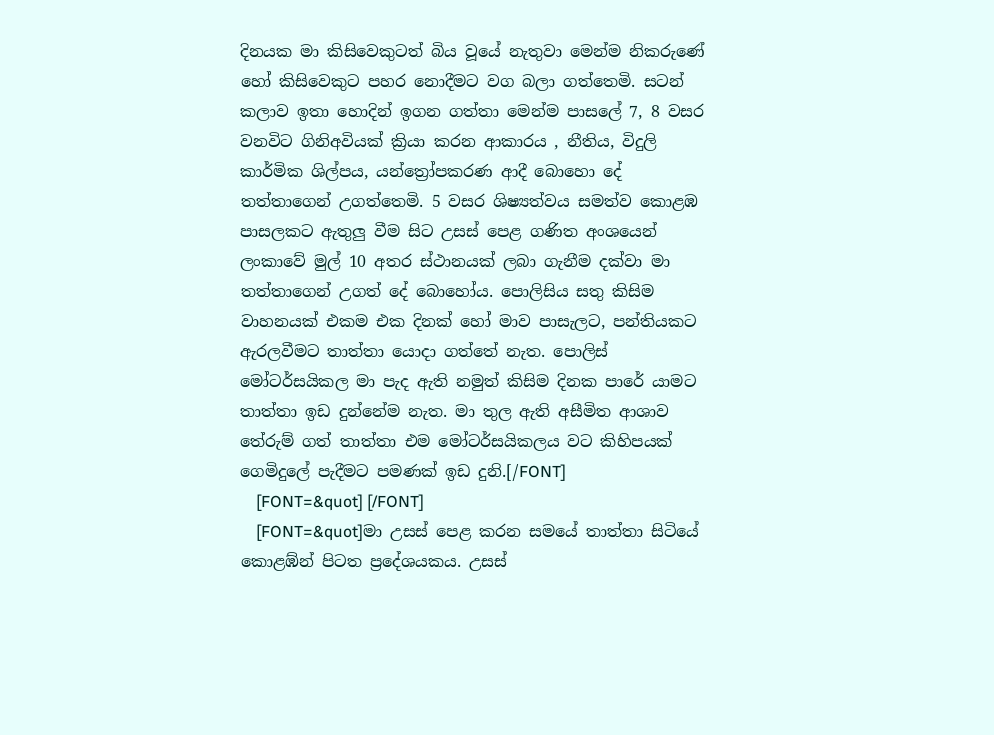දිනයක මා කිසිවෙකුටත් බිය වූයේ නැතුවා මෙන්ම නිකරුණේ හෝ කිසිවෙකුට පහර නොදීමට වග බලා ගත්තෙමි. සටන් කලාව ඉතා හොදින් ඉගන ගත්තා මෙන්ම පාසලේ 7, 8 වසර වනවිට ගිනිඅවියක් ක්‍රියා කරන ආකාරය , නීතිය, විදුලි කාර්මික ශිල්පය, යන්ත්‍රෝපකරණ ආදී බොහො දේ තත්තාගෙන් උගත්තෙමි. 5 වසර ශිෂ්‍යත්වය සමත්ව කොළඹ පාසලකට ඇතුලු වීම සිට උසස් පෙළ ගණිත අංශයෙන් ලංකාවේ මුල් 10 අතර ස්ථානයක් ලබා ගැනීම දක්වා මා තත්තාගෙන් උගත් දේ බොහෝය. පොලිසිය සතු කිසිම වාහනයක් එකම එක දිනක් හෝ මාව පාසැලට, පන්තියකට ඇරලවීමට තාත්තා යොදා ගත්තේ නැත. පොලිස් මෝටර්සයිකල මා පැද ඇති නමුත් කිසිම දිනක පාරේ යාමට තාත්තා ඉඩ දුන්නේම නැත. මා තුල ඇති අසීමිත ආශාව තේරුම් ගත් තාත්තා එම මෝටර්සයිකලය වට කිහිපයක් ගෙමිදුලේ පැදීමට පමණක් ඉඩ දුනි.[/FONT]
    [FONT=&quot] [/FONT]
    [FONT=&quot]මා උසස් පෙළ කරන සමයේ තාත්තා සිටියේ කොළඹ්න් පිටත ප්‍රදේශයකය. උසස්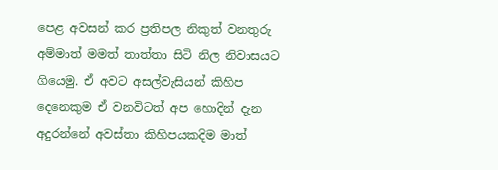පෙළ අවසන් කර ප්‍රතිපල නිකුත් වනතුරු අම්මාත් මමත් තාත්තා සිටි නිල නිවාසයට ගියෙමු. ඒ අවට අසල්වැසියන් කිහිප දෙනෙකුම ඒ වනවිටත් අප හොදින් දැන අදුරන්නේ අවස්තා කිහිපයකදිම මාත්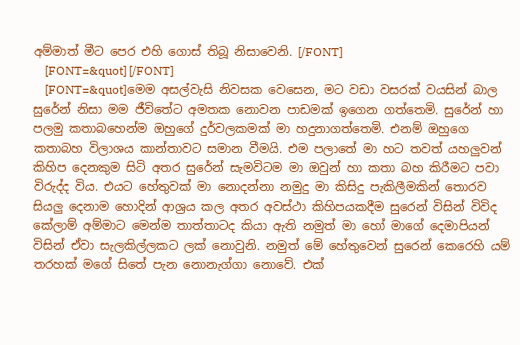අම්මාත් මීට පෙර එහි ගොස් තිබූ නිසාවෙනි. [/FONT]
    [FONT=&quot] [/FONT]
    [FONT=&quot]මෙම අසල්වැසි නිවසක වෙසෙන, මට වඩා වසරක් වයසින් බාල සුරේන් නිසා මම ජීවිතේට අමතක නොවන පාඩමක් ඉගෙන ගත්තෙමි. සුරේන් හා පලමු කතාබහෙන්ම ඔහුගේ දුර්වලකමක් මා හදුනාගත්තෙමි. එනම් ඔහුගෙ කතාබහ විලාශය කාන්තාවට සමාන වීමයි. එම පලාතේ මා හට තවත් යහලුවන් කිහිප දෙනකුම සිටි අතර සුරේන් සැමවිටම මා ඔවුන් හා කතා බහ කිරීමට පවා විරුද්ද විය. එයට හේතුවක් මා නොදන්නා නමුදු මා කිසිදු පැකිලීමකින් තොරව සියලු දෙනාම හොදින් ආශ්‍රය කල අතර අවස්ථා කිහිපයකදීම සුරෙන් විසින් විවිද කේලාම් අම්මාට මෙන්ම තාත්තාටද කියා ඇති නමුත් මා හෝ මාගේ දෙමාපියන් විසින් ඒවා සැලකිල්ලකට ලක් නොවුනි. නමුත් මේ හේතුවෙන් සුරෙන් කෙරෙහි යම් තරහක් මගේ සිතේ පැන නොනැග්ගා නොවේ. එක්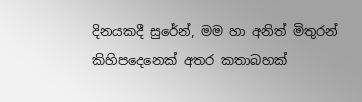දිනයකදී සුරේන්, මම හා අනිත් මිතුරන් කිහිපදෙනෙක් අතර කතාබහක්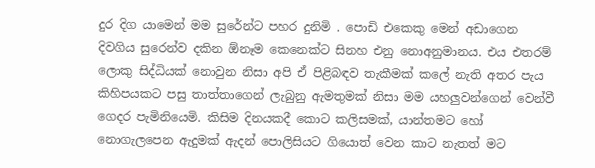දුර දිග යාමෙන් මම සුරේන්ට පහර දුනිමි . පොඩි එකෙකු මෙන් අඩාගෙන දිවගිය සුරෙන්ව දකින ඕනෑම කෙනෙක්ට සිනහ එනු නොඅනුමානය. එය එතරම් ලොකු සිද්ධියක් නොවුන නිසා අපි ඒ පිළිබඳව තැකීමක් කලේ නැති අතර පැය කිහිපයකට පසු තාත්තාගෙන් ලැබුනු ඇමතුමක් නිසා මම යහලුවන්ගෙන් වෙන්වී ගෙදර පැමිනියෙමි. කිසිම දිනයකදී කොට කලිසමක්, යාන්තමට හෝ නොගැලපෙන ඇදුමක් ඇදන් පොලිසියට ගියොත් වෙන කාට නැතත් මට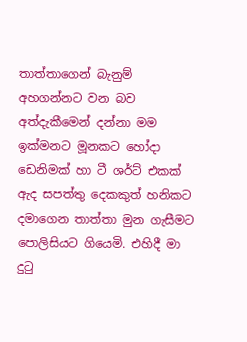තාත්තාගෙන් බැනුම් අහගන්නට වන බව අත්දැකීමෙන් දන්නා මම ඉක්මනට මූනකට හෝදා ඩෙනිමක් හා ටී ශර්ට් එකක් ඇද සපත්තු දෙකකුත් හනිකට දමාගෙන තාත්තා මුන ගැසීමට පොලිසියට ගියෙමි. එහිදී මා දුටු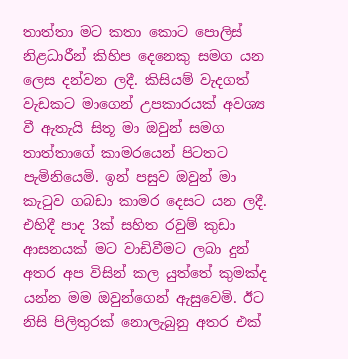තාත්තා මට කතා කොට පොලිස් නිළධාරීන් කිහිප දෙනෙකු සමග යන ලෙස දන්වන ලදී. කිසියම් වැදගත් වැඩකට මාගෙන් උපකාරයක් අවශ්‍ය වී ඇතැයි සිතූ මා ඔවුන් සමග තාත්තාගේ කාමරයෙන් පිටතට පැමිනියෙමි. ඉන් පසුව ඔවුන් මා කැටුව ගබඩා කාමර දෙසට යන ලදී. එහිදී පාද 3ක් සහිත රවුම් කුඩා ආසනයක් මට වාඩිවීමට ලබා දුන් අතර අප විසින් කල යුත්තේ කුමක්ද යන්න මම ඔවුන්ගෙන් ඇසුවෙමි. ඊට නිසි පිලිතුරක් නොලැබුනු අතර එක්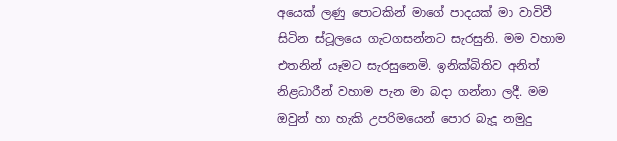අයෙක් ලණු පොටකින් මාගේ පාදයක් මා වාවිවී සිටින ස්ටූලයෙ ගැටගසන්නට සැරසුනි. මම වහාම එතනින් යෑමට සැරසුනෙමි. ඉනික්බිතිව අනිත් නිළධාරීන් වහාම පැන මා බදා ගන්නා ලදී. මම ඔවුන් හා හැකි උපරිමයෙන් පොර බැදූ නමුදු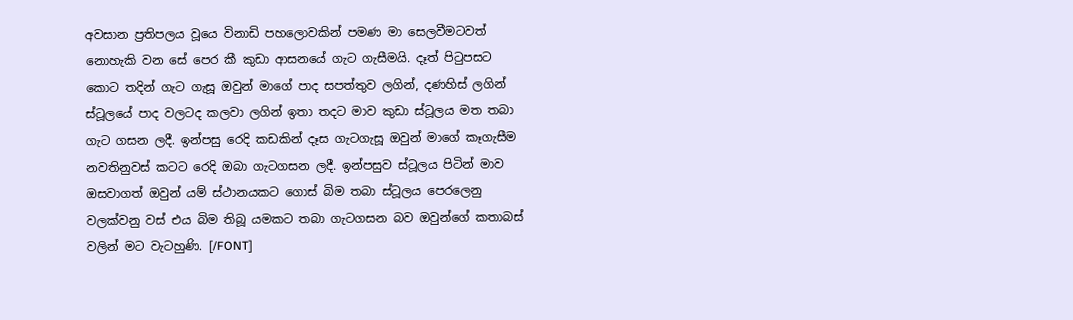අවසාන ප්‍රතිපලය වූයෙ විනාඩි පහලොවකින් පමණ මා සෙලවීමටවත් නොහැකි වන සේ පෙර කී කුඩා ආසනයේ ගැට ගැසීමයි. දෑත් පිටුපසට කොට තදින් ගැට ගැසූ ඔවුන් මාගේ පාද සපත්තුව ලගින්, දණහිස් ලගින් ස්ටූලයේ පාද වලටද කලවා ලගින් ඉතා තදට මාව කුඩා ස්ටූලය මත තබා ගැට ගසන ලදී. ඉන්පසු රෙදි කඩකින් දෑස ගැටගැසූ ඔවුන් මාගේ කෑගැසීම නවතිනුවස් කටට රෙදි ඔබා ගැටගසන ලදී. ඉන්පසුව ස්ටූලය පිටින් මාව ඔසවාගත් ඔවුන් යම් ස්ථානයකට ගොස් බිම තබා ස්ටූලය පෙරලෙනු වලක්වනු වස් එය බිම තිබූ යමකට තබා ගැටගසන බව ඔවුන්ගේ කතාබස් වලින් මට වැටහුණි. [/FONT]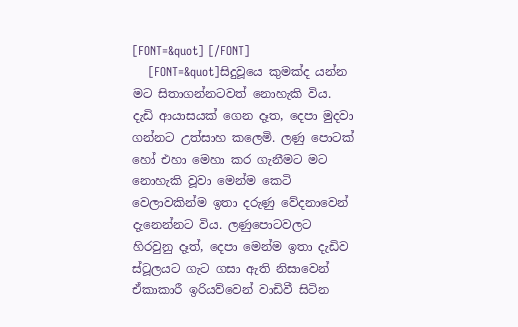[FONT=&quot] [/FONT]
    [FONT=&quot]සිදුවූයෙ කුමක්ද යන්න මට සිතාගන්නටවත් නොහැකි විය. දැඩි ආයාසයක් ගෙන දෑත, දෙපා මුදවා ගන්නට උත්සාහ කලෙමි. ලණු පොටක් හෝ එහා මෙහා කර ගැනීමට මට නොහැකි වූවා මෙන්ම කෙටි වෙලාවකින්ම ඉතා දරුණු වේදනාවෙන් දැනෙන්නට විය. ලණුපොටවලට හිරවුනු දෑත්, දෙපා මෙන්ම ඉතා දැඩිව ස්ටූලයට ගැට ගසා ඇති නිසාවෙන් ඒකාකාරී ඉරියව්වෙන් වාඩිවී සිටින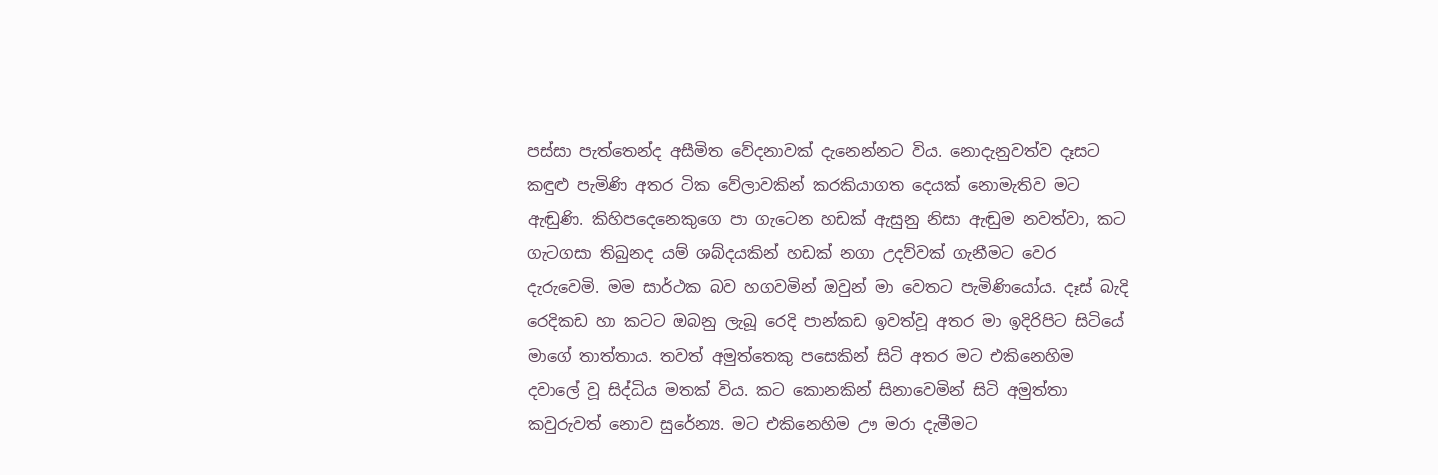පස්සා පැත්තෙන්ද අසීමිත වේදනාවක් දැනෙන්නට විය. නොදැනුවත්ව දෑසට කඳුළු පැමිණි අතර ටික වේලාවකින් කරකියාගත දෙයක් නොමැතිව මට ඇඬුණි. කිහිපදෙනෙකුගෙ පා ගැටෙන හඩක් ඇසුනු නිසා ඇඬුම නවත්වා, කට ගැටගසා තිබුනද යම් ශබ්දයකින් හඩක් නගා උදව්වක් ගැනීමට වෙර දැරුවෙමි. මම සාර්ථක බව හගවමින් ඔවුන් මා වෙතට පැමිණියෝය. දෑස් බැදි රෙදිකඩ හා කටට ඔබනු ලැබූ රෙදි පාන්කඩ ඉවත්වූ අතර මා ඉදිරිපිට සිටියේ මාගේ තාත්තාය. තවත් අමුත්තෙකු පසෙකින් සිටි අතර මට එකිනෙහිම දවාලේ වූ සිද්ධිය මතක් විය. කට කොනකින් සිනාවෙමින් සිටි අමුත්තා කවුරුවත් නොව සුරේන්‍ය. මට එකිනෙහිම ඌ මරා දැමීමට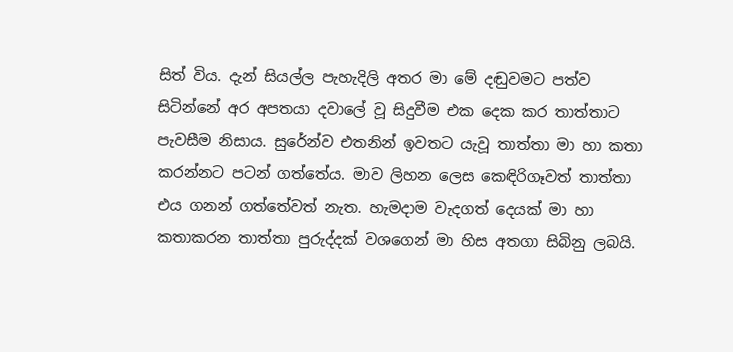සිත් විය. දැන් සියල්ල පැහැදිලි අතර මා මේ දඬුවමට පත්ව සිටින්නේ අර අපතයා දවාලේ වූ සිදුවීම එක දෙක කර තාත්තාට පැවසීම නිසාය. සුරේන්ව එතනින් ඉවතට යැවූ තාත්තා මා හා කතා කරන්නට පටන් ගත්තේය. මාව ලිහන ලෙස කෙඳිරිගෑවත් තාත්තා එය ගනන් ගත්තේවත් නැත. හැමදාම වැදගත් දෙයක් මා හා කතාකරන තාත්තා පුරුද්දක් වශගෙන් මා හිස අතගා සිබිනු ලබයි.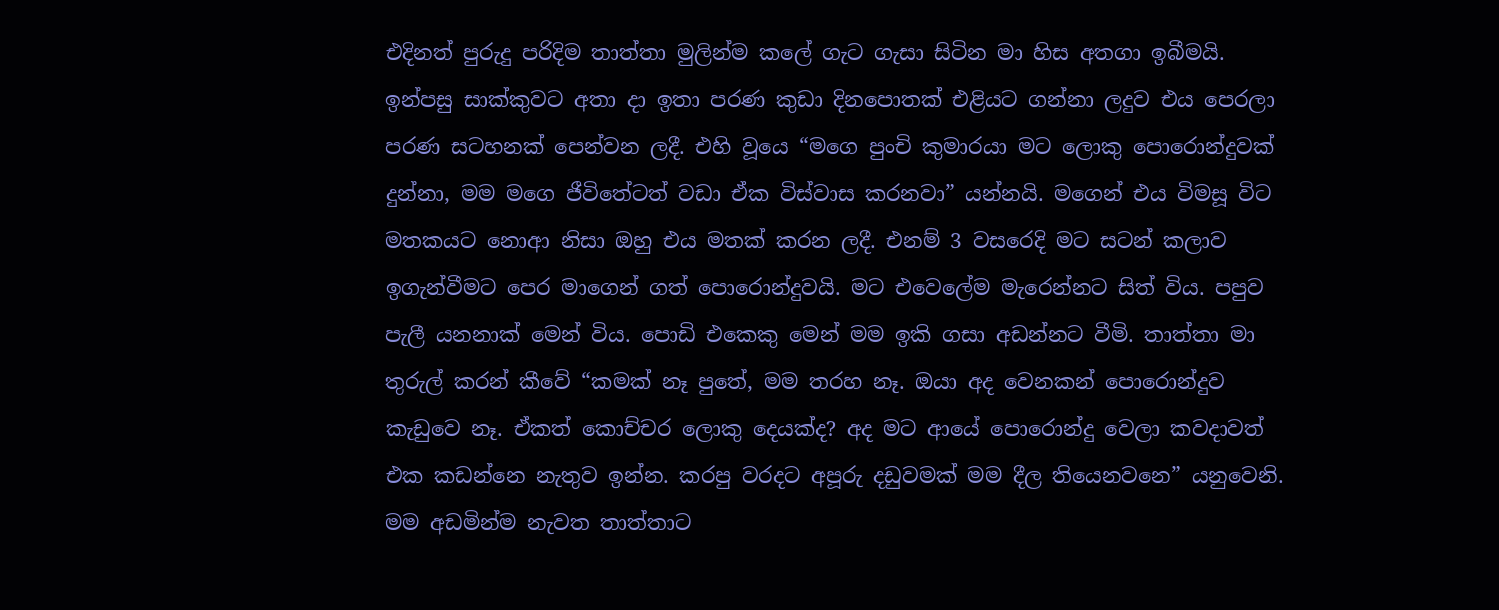එදිනත් පුරුදු පරිදිම තාත්තා මුලින්ම කලේ ගැට ගැසා සිටින මා හිස අතගා ඉබීමයි. ඉන්පසු සාක්කුවට අතා දා ඉතා පරණ කුඩා දිනපොතක් එළියට ගන්නා ලදුව එය පෙරලා පරණ සටහනක් පෙන්වන ලදී. එහි වූයෙ “මගෙ පුංචි කුමාරයා මට ලොකු පොරොන්දුවක් දුන්නා, මම මගෙ ජීවිතේටත් වඩා ඒක විස්වාස කරනවා” යන්නයි. මගෙන් එය විමසූ විට මතකයට නොආ නිසා ඔහු එය මතක් කරන ලදී. එනම් 3 වසරෙදි මට සටන් කලාව ඉගැන්වීමට පෙර මාගෙන් ගත් පොරොන්දුවයි. මට එවෙලේම මැරෙන්නට සිත් විය. පපුව පැලී යනනාක් මෙන් විය. පොඩි එකෙකු මෙන් මම ඉකි ගසා අඩන්නට වීමි. තාත්තා මා තුරුල් කරන් කීවේ “කමක් නෑ පුතේ, මම තරහ නෑ. ඔයා අද වෙනකන් පොරොන්දුව කැඩුවෙ නෑ. ඒකත් කොච්චර ලොකු දෙයක්ද? අද මට ආයේ පොරොන්දු වෙලා කවදාවත් එක කඩන්නෙ නැතුව ඉන්න. කරපු වරදට අපූරු දඩුවමක් මම දීල තියෙනවනෙ” යනුවෙනි. මම අඩමින්ම නැවත තාත්තාට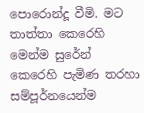පොරොන්දූ වීමි. මට තාත්තා කෙරෙහි මෙන්ම සුරේන් කෙරෙහි පැමිණ තරහා සම්පූර්නයෙන්ම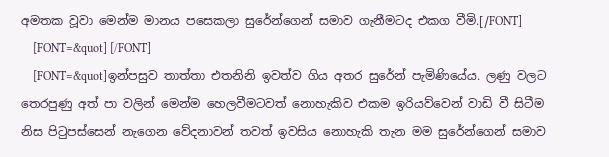අමතක වූවා මෙන්ම මානය පසෙකලා සුරේන්ගෙන් සමාව ගැනීමටද එකග වීමි.[/FONT]
    [FONT=&quot] [/FONT]
    [FONT=&quot]ඉන්පසුව තාත්තා එතනිනි ඉවත්ව ගිය අතර සුරේන් පැමිණියේය. ලණු වලට තෙරපුණු අත් පා වලින් මෙන්ම හෙලවීමටවත් නොහැකිව එකම ඉරියව්වෙන් වාඩි වී සිටීම නිස පිටුපස්සෙන් නැගෙන වේදනාවන් තවත් ඉවසිය නොහැකි තැන මම සුරේන්ගෙන් සමාව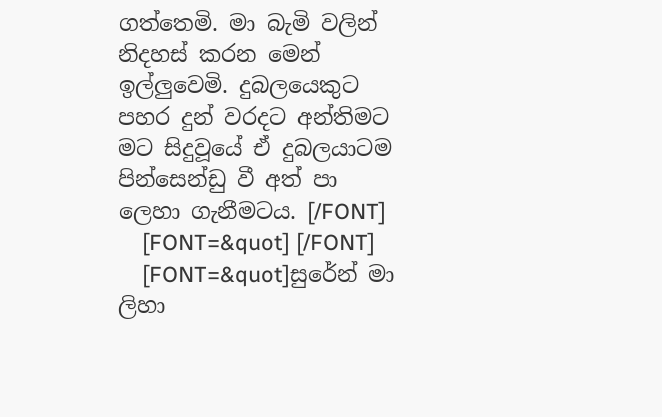ගත්තෙමි. මා බැමි වලින් නිදහස් කරන මෙන් ඉල්ලුවෙමි. දුබලයෙකුට පහර දුන් වරදට අන්තිමට මට සිදුවූයේ ඒ දුබලයාටම පින්සෙන්ඩු වී අත් පා ලෙහා ගැනීමටය. [/FONT]
    [FONT=&quot] [/FONT]
    [FONT=&quot]සුරේන් මා ලිහා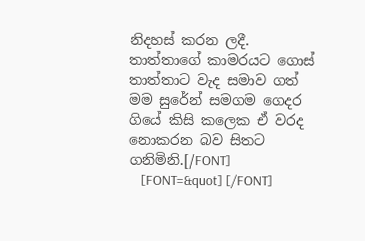නිදහස් කරන ලදී. තාත්තාගේ කාමරයට ගොස් තාත්තාට වැද සමාව ගත් මම සුරේන් සමගම ගෙදර ගියේ කිසි කලෙක ඒ වරද නොකරන බව සිතට ගනිමිනි.[/FONT]
    [FONT=&quot] [/FONT]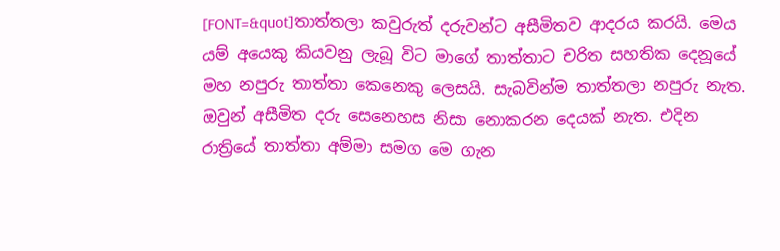[FONT=&quot]තාත්තලා කවුරුත් දරුවන්ට අසීමිතව ආදරය කරයි. මෙය යම් අයෙකු කියවනු ලැබූ විට මාගේ තාත්තාට චරිත සහතික දෙනූයේ මහ නපුරු තාත්තා කෙනෙකු ලෙසයි. සැබවින්ම තාත්තලා නපුරු නැත. ඔවුන් අසීමිත දරු සෙනෙහස නිසා නොකරන දෙයක් නැත. එදින රාත්‍රියේ තාත්තා අම්මා සමග මෙ ගැන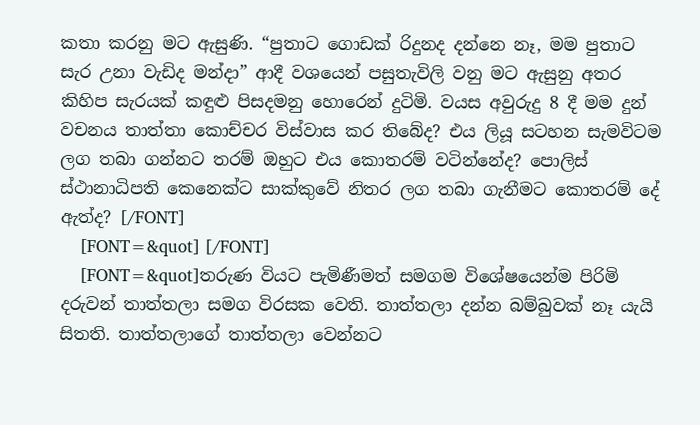කතා කරනු මට ඇසුණි. “පුතාට ගොඩක් රිදුනද දන්නෙ නෑ, මම පුතාට සැර උනා වැඩිද මන්දා” ආදී වශයෙන් පසුතැවිලි වනු මට ඇසුනු අතර කිහිප සැරයක් කඳුළු පිසදමනු හොරෙන් දුටිමි. වයස අවුරුදු 8 දී මම දුන් වචනය තාත්තා කොච්චර විස්වාස කර තිබේද? එය ලියූ සටහන සැමවිටම ලග තබා ගන්නට තරම් ඔහුට එය කොතරම් වටින්නේද? පොලිස් ස්ථානාධිපති කෙනෙක්ට සාක්කුවේ නිතර ලග තබා ගැනීමට කොතරම් දේ ඇත්ද? [/FONT]
    [FONT=&quot] [/FONT]
    [FONT=&quot]තරුණ වියට පැමිණීමත් සමගම විශේෂයෙන්ම පිරිමි දරුවන් තාත්තලා සමග විරසක වෙති. තාත්තලා දන්න බම්බුවක් නෑ යැයි සිතති. තාත්තලාගේ තාත්තලා වෙන්නට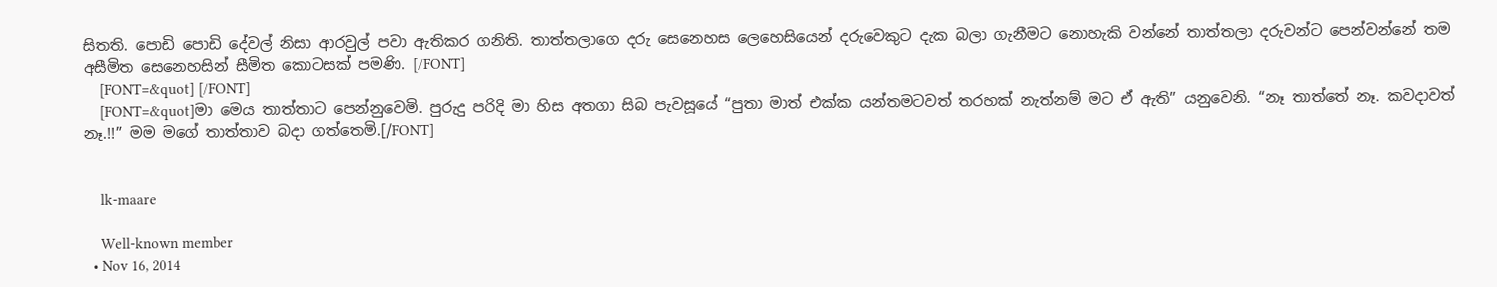සිතති. පොඩි පොඩි දේවල් නිසා ආරවුල් පවා ඇතිකර ගනිති. තාත්තලාගෙ දරු සෙනෙහස ලෙහෙසියෙන් දරුවෙකුට දැක බලා ගැනීමට නොහැකි වන්නේ තාත්තලා දරුවන්ට පෙන්වන්නේ තම අසීමිත සෙනෙහසින් සීමිත කොටසක් පමණි. [/FONT]
    [FONT=&quot] [/FONT]
    [FONT=&quot]මා මෙය තාත්තාට පෙන්නුවෙමි. පුරුදු පරිදි මා හිස අතගා සිබ පැවසූයේ “පුතා මාත් එක්ක යන්තමටවත් තරහක් නැත්නම් මට ඒ ඇති” යනුවෙනි. “නෑ තාත්තේ නෑ. කවදාවත් නෑ.!!” මම මගේ තාත්තාව බදා ගත්තෙමි.[/FONT]


    lk-maare

    Well-known member
  • Nov 16, 2014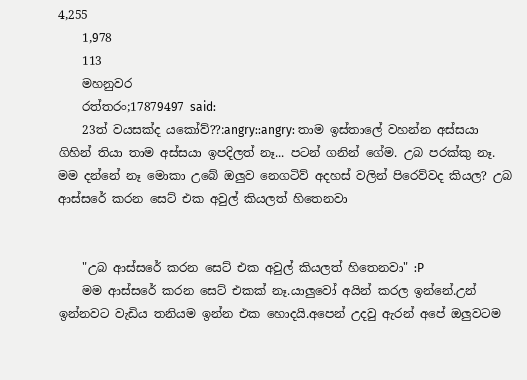4,255
    1,978
    113
    මහනුවර
    රත්තරං;17879497 said:
    23ත් වයසක්ද යකෝව්??:angry::angry: තාම ඉස්තාලේ වහන්න අස්සයා ගිහින් තියා තාම අස්සයා ඉපදිලත් නෑ... පටන් ගනින් ගේම. උබ පරක්කු නෑ. මම දන්නේ නෑ මොකා උබේ ඔලුව නෙගටිව් අදහස් වලින් පිරෙව්වද කියල? උබ ආස්සරේ කරන සෙට් එක අවුල් කියලත් හිතෙනවා


    "උබ ආස්සරේ කරන සෙට් එක අවුල් කියලත් හිතෙනවා" :P
    මම ආස්සරේ කරන සෙට් එකක් නෑ.යාලුවෝ අයින් කරල ඉන්නේ.උන් ඉන්නවට වැඩිය තනියම ඉන්න එක හොදයි.අපෙන් උදවු ඇරන් අපේ ඔලුවටම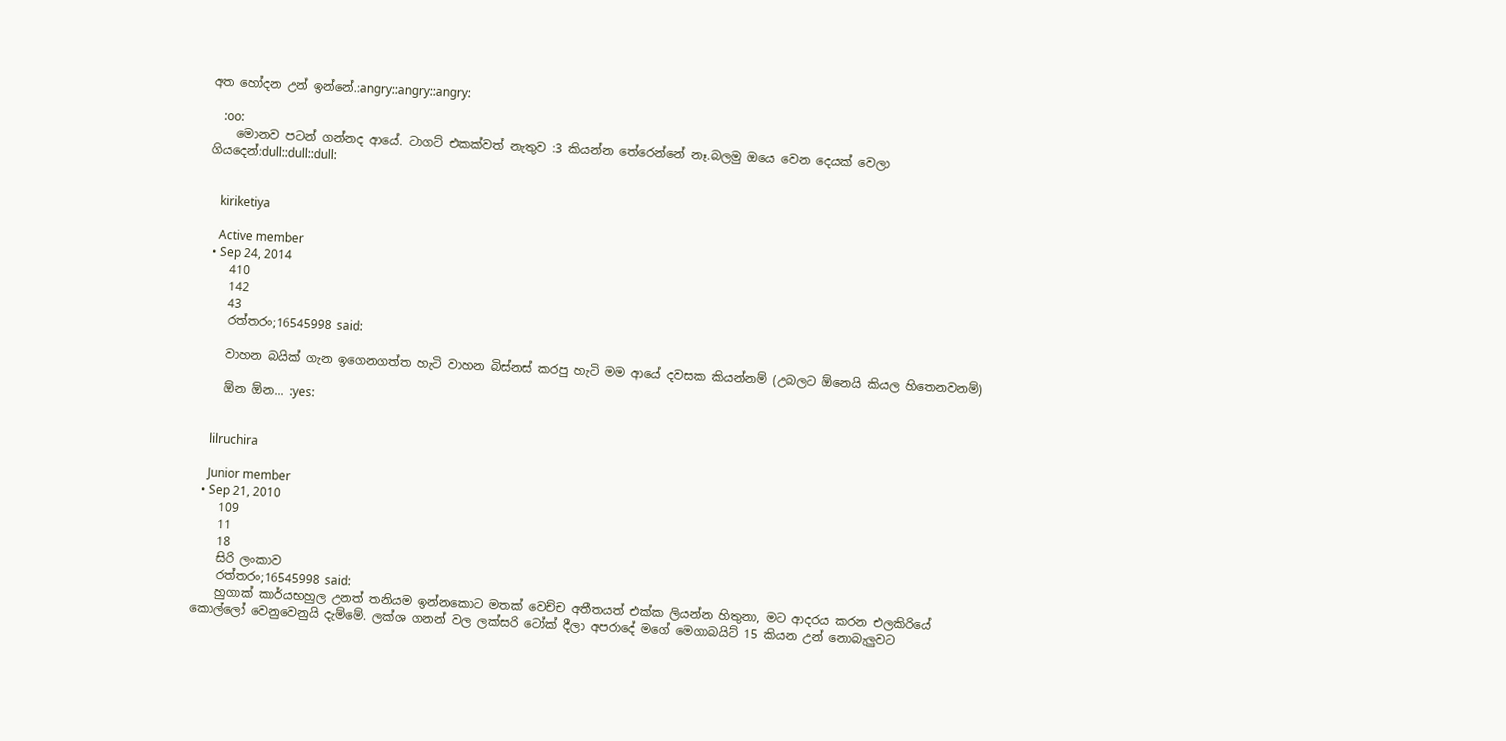අත හෝදන උන් ඉන්නේ.:angry::angry::angry:

    :oo:
    මොනව පටන් ගන්නද ආයේ. ටාගට් එකක්වත් නැතුව :3 කියන්න තේරෙන්නේ නෑ.බලමු ඔයෙ වෙන දෙයක් වෙලා ගියදෙන්:dull::dull::dull:


    kiriketiya

    Active member
  • Sep 24, 2014
    410
    142
    43
    රත්තරං;16545998 said:

    වාහන බයික් ගැන ඉගෙනගත්ත හැටි වාහන බිස්නස් කරපු හැටි මම ආයේ දවසක කියන්නම් (උබලට ඕනෙයි කියල හිතෙනවනම්)

    ඕන ඕන... :yes:


    lilruchira

    Junior member
  • Sep 21, 2010
    109
    11
    18
    සිරි ලංකාව
    රත්තරං;16545998 said:
    හුගාක් කාර්යභහුල උනත් තනියම ඉන්නකොට මතක් වෙච්ච අතීතයත් එක්ක ලියන්න හිතුනා, මට ආදරය කරන එලකිරියේ කොල්ලෝ වෙනුවෙනුයි දැම්මේ. ලක්ශ ගනන් වල ලක්සරි ටෝක් දීලා අපරාදේ මගේ මෙගාබයිට් 15 කියන උන් නොබැලුවට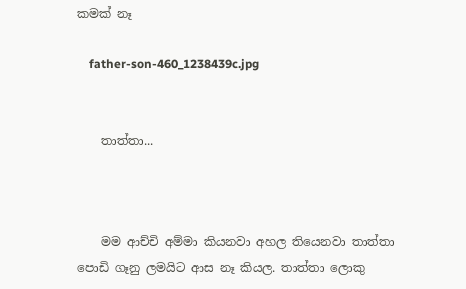කමක් නෑ

    father-son-460_1238439c.jpg


    තාත්තා...



    මම ආච්චි අම්මා කියනවා අහල තියෙනවා තාත්තා පොඩි ගෑනු ලමයිට ආස නෑ කියල. තාත්තා ලොකු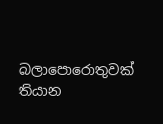බලාපොරොතුවක් තියාන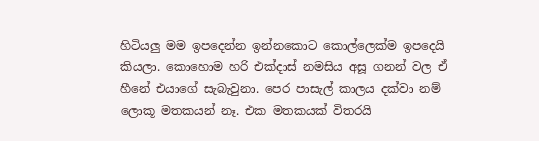හිටියලු මම ඉපදෙන්න ඉන්නකොට කොල්ලෙක්ම ඉපදෙයි කියලා. කොහොම හරි එක්දාස් නමසිය අසූ ගනන් වල ඒ හීනේ එයාගේ සැබැවුනා. පෙර පාසැල් කාලය දක්වා නම් ලොකූ මතකයන් නෑ. එක මතකයක් විතරයි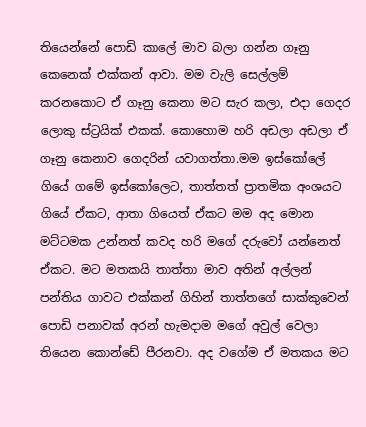තියෙන්නේ පොඩි කාලේ මාව බලා ගන්න ගෑනු කෙනෙක් එක්කන් ආවා. මම වැලි සෙල්ලම් කරනකොට ඒ ගෑනු කෙනා මට සැර කලා, එදා ගෙදර ලොකු ස්ට්‍රයික් එකක්. කොහොම හරි අඩලා අඩලා ඒ ගෑනු කෙනාව ගෙදරින් යවාගත්තා.මම ඉස්කෝලේ ගියේ ගමේ ඉස්කෝලෙට, තාත්තත් ප්‍රාතමික අංශයට ගියේ ඒකට, ආතා ගියෙත් ඒකට මම අද මොන මට්ටමක උන්නත් කවද හරි මගේ දරුවෝ යන්නෙත් ඒකට. මට මතකයි තාත්තා මාව අතින් අල්ලන් පන්තිය ගාවට එක්කන් ගිහින් තාත්තගේ සාක්කුවෙන් පොඩි පනාවක් අරන් හැමදාම මගේ අවුල් වෙලා තියෙන කොන්ඩේ පීරනවා. අද වගේම ඒ මතකය මට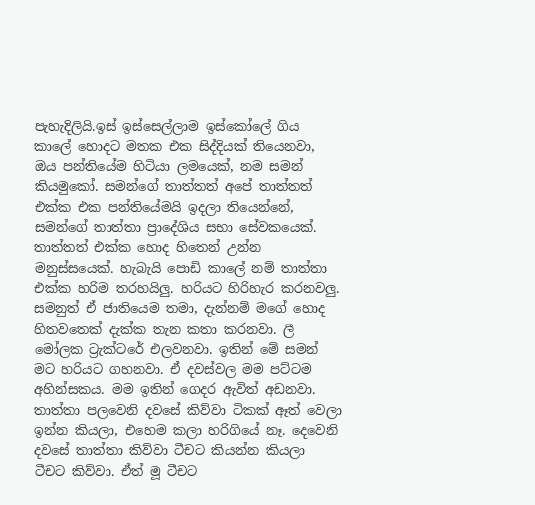පැහැදිලියි.ඉස් ඉස්සෙල්ලාම ඉස්කෝලේ ගිය කාලේ හොදට මතක එක සිද්දියක් තියෙනවා, ඔය පන්තියේම හිටියා ලමයෙක්, නම සමන් කියමුකෝ. සමන්ගේ තාත්තත් අපේ තාත්තත් එක්ක එක පන්තියේමයි ඉදලා තියෙන්නේ, සමන්ගේ තාත්තා ප්‍රාදේශිය සභා සේවකයෙක්. තාත්තත් එක්ක හොද හිතෙන් උන්න මනුස්සයෙක්. හැබැයි පොඩි කාලේ නම් තාත්තා එක්ක හරිම තරහයිලු. හරියට හිරිහැර කරනවලු. සමනුත් ඒ ජාතියෙම තමා, දැන්නම් මගේ හොද හිතවතෙක් දැක්ක තැන කතා කරනවා. ලී මෝලක ට්‍රැක්ටරේ එලවනවා. ඉතින් මේ සමන් මට හරියට ගහනවා. ඒ දවස්වල මම පට්ටම අහින්සකය. මම ඉතින් ගෙදර ඇවිත් අඩනවා. තාත්තා පලවෙනි දවසේ කිව්වා ටිකක් ඈත් වෙලා ඉන්න කියලා, එහෙම කලා හරිගියේ නෑ. දෙවෙනි දවසේ තාත්තා කිව්වා ටීචට කියන්න කියලා ටීචට කිව්වා. ඒත් මූ ටීචට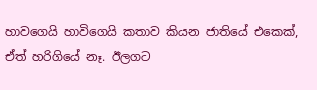හාවගෙයි හාවිගෙයි කතාව කියන ජාතියේ එකෙක්, ඒත් හරිගියේ නෑ. ඊලගට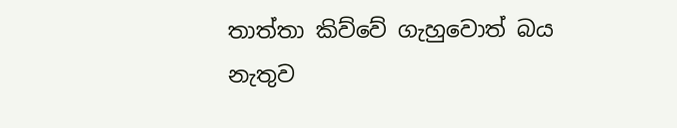තාත්තා කිව්වේ ගැහුවොත් බය නැතුව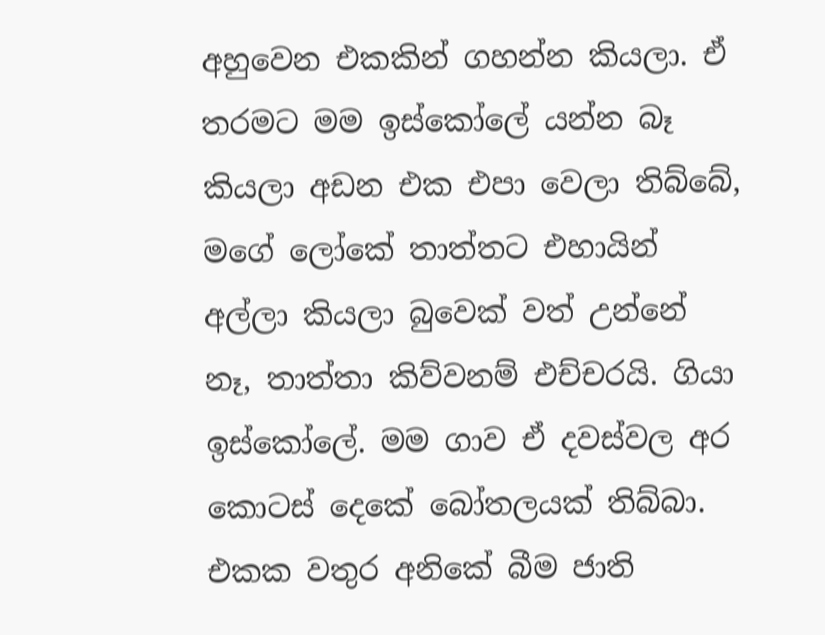අහුවෙන එකකින් ගහන්න කියලා. ඒ තරමට මම ඉස්කෝලේ යන්න බෑ කියලා අඩන එක එපා වෙලා තිබ්බේ, මගේ ලෝකේ තාත්තට එහායින් අල්ලා කියලා බුවෙක් වත් උන්නේ නෑ, තාත්තා කිව්වනම් එච්චරයි. ගියා ඉස්කෝලේ. මම ගාව ඒ දවස්වල අර කොටස් දෙකේ බෝතලයක් තිබ්බා. එකක වතුර අනිකේ බීම ජාති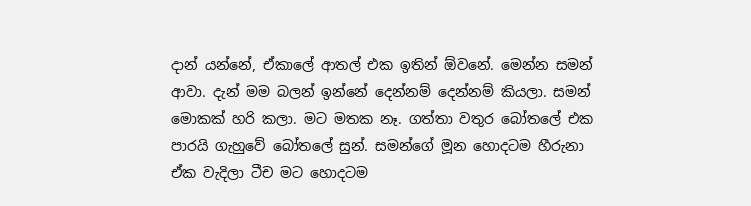දාන් යන්නේ, ඒකාලේ ආතල් එක ඉතින් ඕවනේ. මෙන්න සමන් ආවා. දැන් මම බලන් ඉන්නේ දෙන්නම් දෙන්නම් කියලා. සමන් මොකක් හරි කලා. මට මතක නෑ. ගත්තා වතුර බෝතලේ එක පාරයි ගැහුවේ බෝතලේ සුන්. සමන්ගේ මූන හොදටම හීරුනා ඒක වැදිලා ටීච මට හොදටම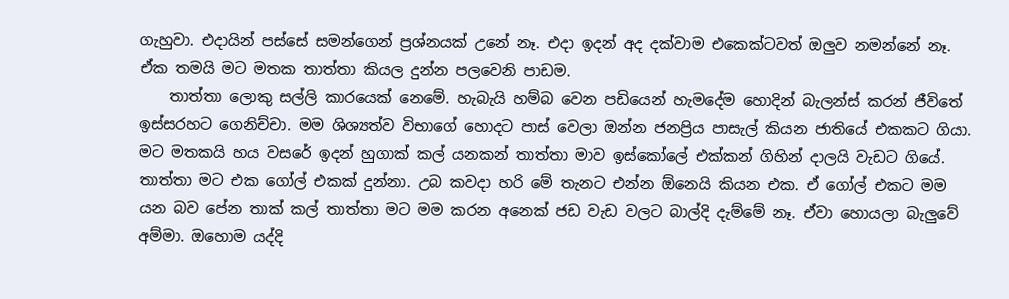ගැහුවා. එදායින් පස්සේ සමන්ගෙන් ප්‍රශ්නයක් උනේ නෑ. එදා ඉදන් අද දක්වාම එකෙක්ටවත් ඔලුව නමන්නේ නෑ. ඒක තමයි මට මතක තාත්තා කියල දුන්න පලවෙනි පාඩම.
    තාත්තා ලොකු සල්ලි කාරයෙක් නෙමේ. හැබැයි හම්බ වෙන පඩියෙන් හැමදේම හොදින් බැලන්ස් කරන් ජීවිතේ ඉස්සරහට ගෙනිච්චා. මම ශිශ්‍යත්ව විභාගේ හොදට පාස් වෙලා ඔන්න ජනප්‍රිය පාසැල් කියන ජාතියේ එකකට ගියා. මට මතකයි හය වසරේ ඉදන් හුගාක් කල් යනකන් තාත්තා මාව ඉස්කෝලේ එක්කන් ගිහින් දාලයි වැඩට ගියේ. තාත්තා මට එක ගෝල් එකක් දුන්නා. උබ කවදා හරි මේ තැනට එන්න ඕනෙයි කියන එක. ඒ ගෝල් එකට මම යන බව පේන තාක් කල් තාත්තා මට මම කරන අනෙක් ජඩ වැඩ වලට බාල්දි දැම්මේ නෑ. ඒවා හොයලා බැලුවේ අම්මා. ඔහොම යද්දි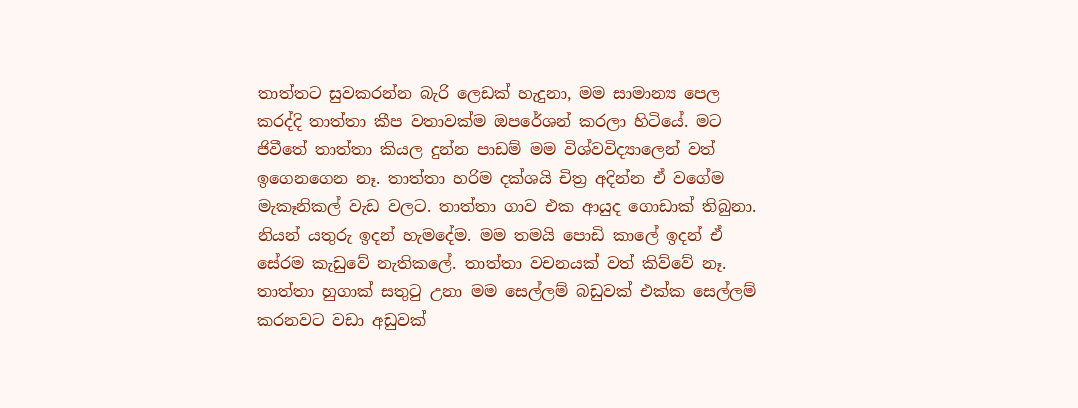තාත්තට සුවකරන්න බැරි ලෙඩක් හැදුනා, මම සාමාන්‍ය පෙල කරද්දි තාත්තා කීප වතාවක්ම ඔපරේශන් කරලා හිටියේ. මට ජිවීතේ තාත්තා කියල දුන්න පාඩම් මම විශ්වවිද්‍යාලෙන් වත් ඉගෙනගෙන නෑ. තාත්තා හරිම දක්ශයි චිත්‍ර අදින්න ඒ වගේම මැකෑනිකල් වැඩ වලට. තාත්තා ගාව එක ආයුද ගොඩාක් තිබුනා. නියන් යතුරු ඉදන් හැමදේම. මම තමයි පොඩි කාලේ ඉදන් ඒ සේරම කැඩුවේ නැතිකලේ. තාත්තා වචනයක් වත් කිව්වේ නෑ. තාත්තා හුගාක් සතුටු උනා මම සෙල්ලම් බඩුවක් එක්ක සෙල්ලම් කරනවට වඩා අඩුවක්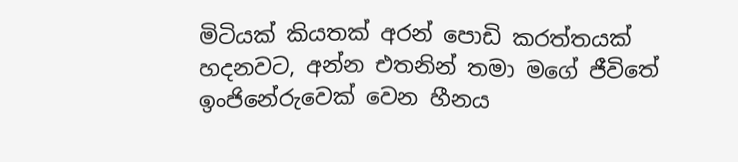මිටියක් කියතක් අරන් පොඩි කරත්තයක් හදනවට, අන්න එතනින් තමා මගේ ජීවිතේ ඉංජිනේරුවෙක් වෙන හීනය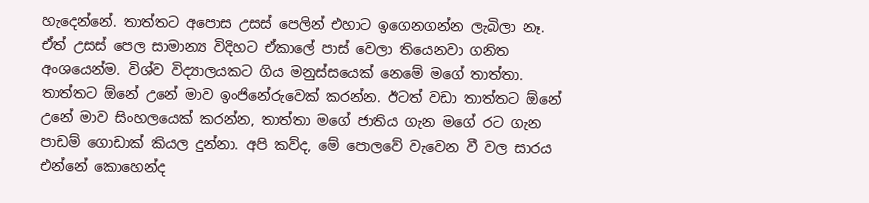හැදෙන්නේ. තාත්තට අපොස උසස් පෙලින් එහාට ඉගෙනගන්න ලැබිලා නෑ. ඒත් උසස් පෙල සාමාන්‍ය විදිහට ඒකාලේ පාස් වෙලා තියෙනවා ගනිත අංශයෙන්ම. විශ්ව විද්‍යාලයකට ගිය මනුස්සයෙක් නෙමේ මගේ තාත්තා. තාත්තට ඕනේ උනේ මාව ඉංජිනේරුවෙක් කරන්න. ඊටත් වඩා තාත්තට ඕනේ උනේ මාව සිංහලයෙක් කරන්න, තාත්තා මගේ ජාතිය ගැන මගේ රට ගැන පාඩම් ගොඩාක් කියල දුන්නා. අපි කව්ද, මේ පොලවේ වැවෙන වී වල සාරය එන්නේ කොහෙන්ද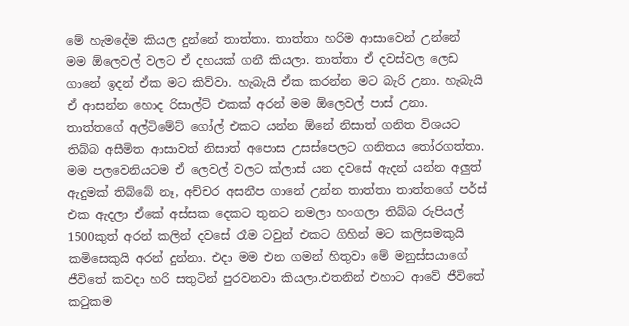මේ හැමදේම කියල දුන්නේ තාත්තා. තාත්තා හරිම ආසාවෙන් උන්නේ මම ඕලෙවල් වලට ඒ දහයක් ගනී කියලා. තාත්තා ඒ දවස්වල ලෙඩ ගානේ ඉදන් ඒක මට කිව්වා. හැබැයි ඒක කරන්න මට බැරි උනා. හැබැයි ඒ ආසන්න හොද රිසාල්ට් එකක් අරන් මම ඕලෙවල් පාස් උනා. තාත්තගේ අල්ටිමේට් ගෝල් එකට යන්න ඕනේ නිසාත් ගනිත විශයට තිබ්බ අසීමිත ආසාවත් නිසාත් අපොස උසස්පෙලට ගනිතය තෝරගත්තා. මම පලවෙනියටම ඒ ලෙවල් වලට ක්ලාස් යන දවසේ ඇදන් යන්න අලුත් ඇදුමක් තිබ්බේ නෑ, අච්චර අසනීප ගානේ උන්න තාත්තා තාත්තගේ පර්ස් එක ඇදලා ඒකේ අස්සක දෙකට තුනට නමලා හංගලා තිබ්බ රුපියල් 1500කුත් අරන් කලින් දවසේ රෑම ටවුන් එකට ගිහින් මට කලිසමකුයි කමිසෙකුයි අරන් දුන්නා. එදා මම එන ගමන් හිතුවා මේ මනුස්සයාගේ ජීවිතේ කවදා හරි සතුටින් පුරවනවා කියලා.එතනින් එහාට ආවේ ජීවිතේ කටුකම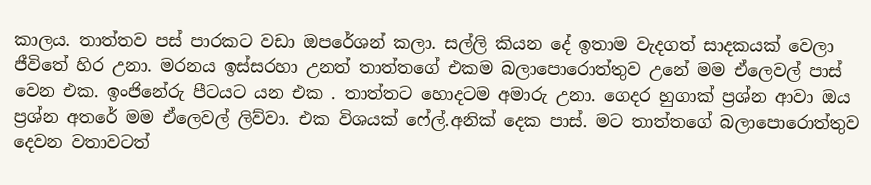කාලය. තාත්තව පස් පාරකට වඩා ඔපරේශන් කලා. සල්ලි කියන දේ ඉතාම වැදගත් සාදකයක් වෙලා ජීවිතේ හිර උනා. මරනය ඉස්සරහා උනත් තාත්තගේ එකම බලාපොරොත්තුව උනේ මම ඒලෙවල් පාස් වෙන එක. ඉංජිනේරු පීටයට යන එක . තාත්තට හොදටම අමාරු උනා. ගෙදර හුගාක් ප්‍රශ්න ආවා ඔය ප්‍රශ්න අතරේ මම ඒලෙවල් ලිව්වා. එක විශයක් ෆේල්.අනික් දෙක පාස්. මට තාත්තගේ බලාපොරොත්තුව දෙවන වතාවටත්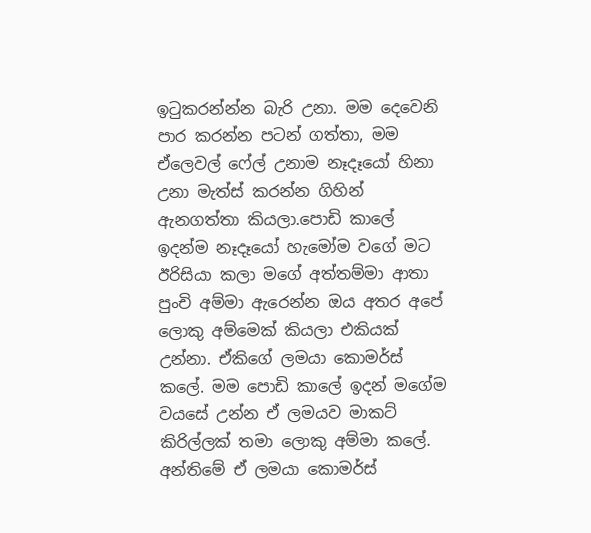ඉටුකරන්න්න බැරි උනා. මම දෙවෙනි පාර කරන්න පටන් ගත්තා, මම ඒලෙවල් ෆේල් උනාම නෑදෑයෝ හිනා උනා මැත්ස් කරන්න ගිහින් ඇනගත්තා කියලා.පොඩි කාලේ ඉදන්ම නෑදෑයෝ හැමෝම වගේ මට ඊරිසියා කලා මගේ අත්තම්මා ආතා පුංචි අම්මා ඇරෙන්න ඔය අතර අපේ ලොකු අම්මෙක් කියලා එකියක් උන්නා. ඒකිගේ ලමයා කොමර්ස් කලේ. මම පොඩි කාලේ ඉදන් මගේම වයසේ උන්න ඒ ලමයව මාකට් කිරිල්ලක් තමා ලොකු අම්මා කලේ. අන්තිමේ ඒ ලමයා කොමර්ස්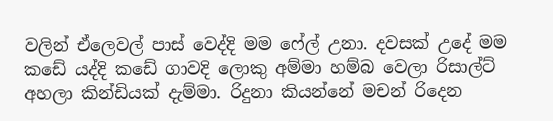වලින් ඒලෙවල් පාස් වෙද්දි මම ෆේල් උනා. දවසක් උදේ මම කඩේ යද්දි කඩේ ගාවදි ලොකු අම්මා හම්බ වෙලා රිසාල්ට් අහලා කින්ඩියක් දැම්මා. රිදුනා කියන්නේ මචන් රිදෙන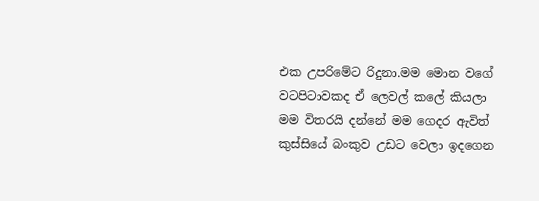එක උපරිමේට රිදුනා.මම මොන වගේ වටපිටාවකද ඒ ලෙවල් කලේ කියලා මම විතරයි දන්නේ මම ගෙදර ඇවිත් කුස්සියේ බංකුව උඩට වෙලා ඉදගෙන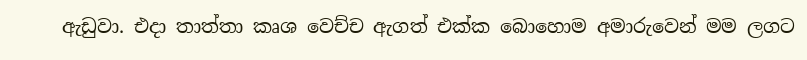ඇඩුවා. එදා තාත්තා කෘශ වෙච්ච ඇගත් එක්ක බොහොම අමාරුවෙන් මම ලගට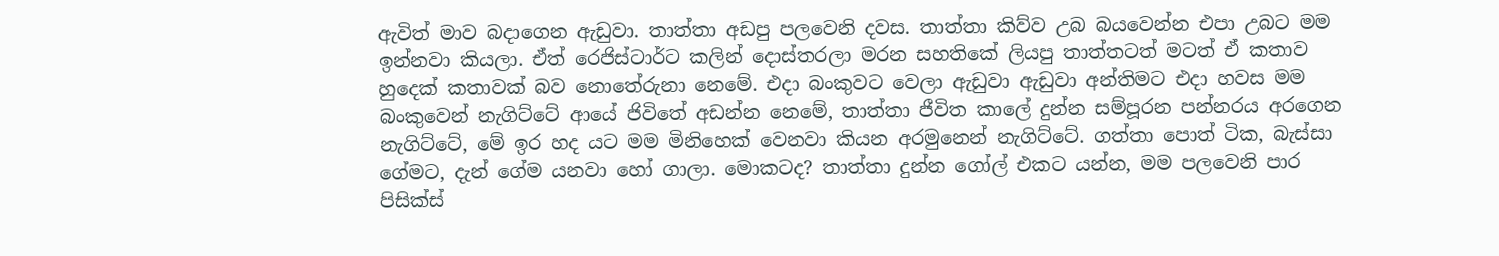ඇවිත් මාව බදාගෙන ඇඩුවා. තාත්තා අඩපු පලවෙනි දවස. තාත්තා කිව්ව උබ බයවෙන්න එපා උබට මම ඉන්නවා කියලා. ඒත් රෙජිස්ටාර්ට කලින් දොස්තරලා මරන සහතිකේ ලියපු තාත්තටත් මටත් ඒ කතාව හුදෙක් කතාවක් බව නොතේරුනා නෙමේ. එදා බංකුවට වෙලා ඇඩුවා ඇඩුවා අන්තිමට එදා හවස මම බංකුවෙන් නැගිට්ටේ ආයේ ජිවිතේ අඩන්න නෙමේ, තාත්තා ජීවිත කාලේ දුන්න සම්පූරන පන්නරය අරගෙන නැගිට්ටේ, මේ ඉර හද යට මම මිනිහෙක් වෙනවා කියන අරමුනෙන් නැගිට්ටේ. ගත්තා පොත් ටික, බැස්සා ගේමට, දැන් ගේම යනවා හෝ ගාලා. මොකටද? තාත්තා දුන්න ගෝල් එකට යන්න, මම පලවෙනි පාර පිසික්ස්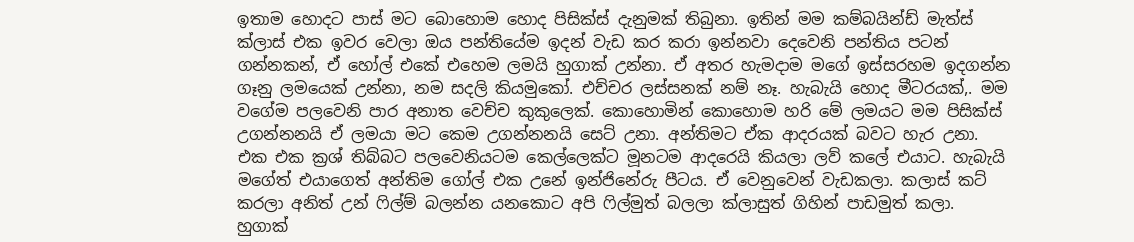ඉතාම හොදට පාස් මට බොහොම හොද පිසික්ස් දැනුමක් තිබුනා. ඉතින් මම කම්බයින්ඩ් මැත්ස් ක්ලාස් එක ඉවර වෙලා ඔය පන්තියේම ඉදන් වැඩ කර කරා ඉන්නවා දෙවෙනි පන්තිය පටන් ගන්නකන්, ඒ හෝල් එකේ එහෙම ලමයි හුගාක් උන්නා. ඒ අතර හැමදාම මගේ ඉස්සරහම ඉදගන්න ගෑනු ලමයෙක් උන්නා, නම සදලි කියමුකෝ. එච්චර ලස්සනක් නම් නෑ. හැබැයි හොද මීටරයක්,. මම වගේම පලවෙනි පාර අනාත වෙච්ච කුකුලෙක්. කොහොමින් කොහොම හරි මේ ලමයට මම පිසික්ස් උගන්නනයි ඒ ලමයා මට කෙම උගන්නනයි සෙට් උනා. අන්තිමට ඒක ආදරයක් බවට හැර උනා. එක එක ක්‍රශ් තිබ්බට පලවෙනියටම කෙල්ලෙක්ට මූනටම ආදරෙයි කියලා ලව් කලේ එයාට. හැබැයි මගේත් එයාගෙත් අන්තිම ගෝල් එක උනේ ඉන්ජිනේරු පීටය. ඒ වෙනුවෙන් වැඩකලා. කලාස් කට් කරලා අනිත් උන් ෆිල්ම් බලන්න යනකොට අපි ෆිල්මුත් බලලා ක්ලාසුත් ගිහින් පාඩමුත් කලා. හුගාක්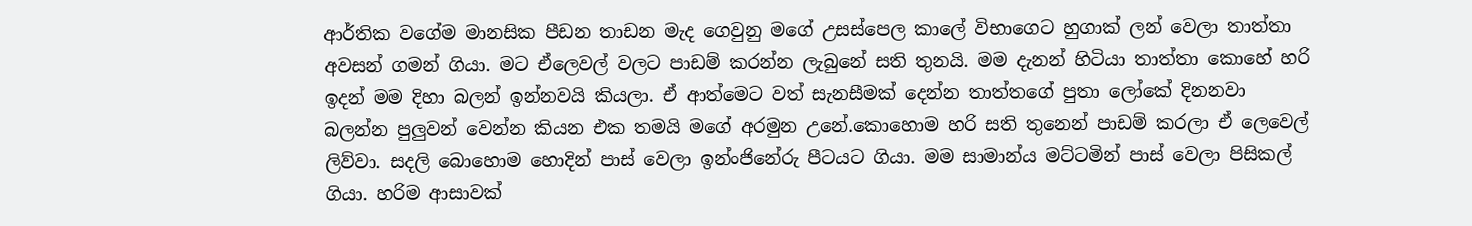ආර්තික වගේම මානසික පීඩන තාඩන මැද ගෙවුනු මගේ උසස්පෙල කාලේ විභාගෙට හුගාක් ලන් වෙලා තාත්තා අවසන් ගමන් ගියා. මට ඒලෙවල් වලට පාඩම් කරන්න ලැබුනේ සති තුනයි. මම දැනන් හිටියා තාත්තා කොහේ හරි ඉදන් මම දිහා බලන් ඉන්නවයි කියලා. ඒ ආත්මෙට වත් සැනසීමක් දෙන්න තාත්තගේ පුතා ලෝකේ දිනනවා බලන්න පුලුවන් වෙන්න කියන එක තමයි මගේ අරමුන උනේ.කොහොම හරි සති තුනෙන් පාඩම් කරලා ඒ ලෙවෙල් ලිව්වා. සදලි බොහොම හොදින් පාස් වෙලා ඉන්ංජිනේරු පීටයට ගියා. මම සාමාන්ය මට්ටමින් පාස් වෙලා පිසිකල් ගියා. හරිම ආසාවක්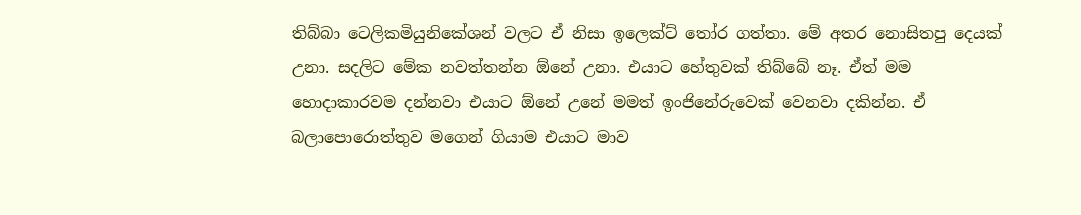තිබ්බා ටෙලිකමියුනිකේශන් වලට ඒ නිසා ඉලෙක්ට් තෝර ගත්තා. මේ අතර නොසිතපු දෙයක් උනා. සදලිට මේක නවත්තන්න ඕනේ උනා. එයාට හේතුවක් තිබ්බේ නෑ. ඒත් මම හොදාකාරවම දන්නවා එයාට ඕනේ උනේ මමත් ඉංජිනේරුවෙක් වෙනවා දකින්න. ඒ බලාපොරොත්තුව මගෙන් ගියාම එයාට මාව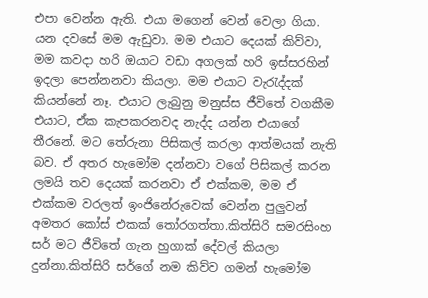එපා වෙන්න ඇති. එයා මගෙන් වෙන් වෙලා ගියා. යන දවසේ මම ඇඩුවා. මම එයාට දෙයක් කිව්වා, මම කවදා හරි ඔයාට වඩා අගලක් හරි ඉස්සරහින් ඉදලා පෙන්නනවා කියලා. මම එයාට වැරැද්දක් කියන්නේ නෑ. එයාට ලැබුනු මනුස්ස ජීවිතේ වගකීම එයාට, ඒක කැපකරනවද නැද්ද යන්න එයාගේ තීරනේ. මට තේරුනා පිසිකල් කරලා ආත්මයක් නැති බව. ඒ අතර හැමෝම දන්නවා වගේ පිසිකල් කරන ලමයි තව දෙයක් කරනවා ඒ එක්කම, මම ඒ එක්කම වරලත් ඉංජිනේරුවෙක් වෙන්න පුලුවන් අමතර කෝස් එකක් තෝරගත්තා.කිත්සිරි සමරසිංහ සර් මට ජීවිතේ ගැන හුගාක් දේවල් කියලා දුන්නා.කිත්සිරි සර්ගේ නම කිව්ව ගමන් හැමෝම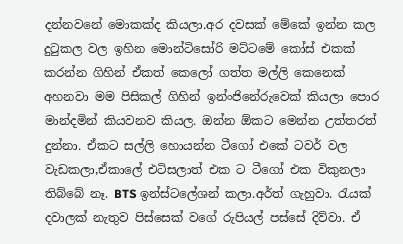දන්නවනේ මොකක්ද කියලා.අර දවසක් මේකේ ඉන්න කල දුටුකල වල ඉහින මොන්ටිසෝරි මට්ටමේ කෝස් එකක් කරන්න ගිහින් ඒකත් කෙලෝ ගත්ත මල්ලි කෙනෙක් අහනවා මම පිසිකල් ගිහින් ඉන්ංජිනේරුවෙක් කියලා පොර මාන්දමින් කියවනව කියල. ඔන්න ඕකට මෙන්න උත්තරත් දුන්නා. ඒකට සල්ලි හොයන්න ටීගෝ එකේ ටවර් වල වැඩකලා,ඒකාලේ එටිසලාත් එක ට ටීගෝ එක විකුනලා තිබ්බේ නෑ. BTS ඉන්ස්ටලේශන් කලා.අර්ත් ගැහුවා. රැයක් දවාලක් නැතුව පිස්සෙක් වගේ රුපියල් පස්සේ දිව්වා. ඒ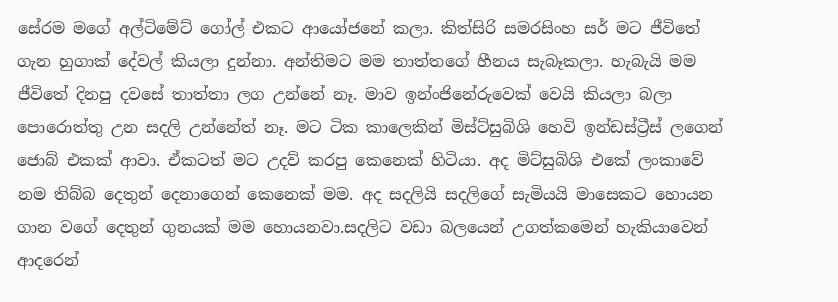සේරම මගේ අල්ටිමේට් ගෝල් එකට ආයෝජනේ කලා. කිත්සිරි සමරසිංහ සර් මට ජීවිතේ ගැන හුගාක් දේවල් කියලා දුන්නා. අන්තිමට මම තාත්තගේ හීනය සැබෑකලා. හැබැයි මම ජීවිතේ දිනපු දවසේ තාත්තා ලග උන්නේ නෑ. මාව ඉන්ංජිනේරුවෙක් වෙයි කියලා බලා පොරොත්තු උන සදලි උන්නේත් නෑ. මට ටික කාලෙකින් මිස්ට්සුබිශි හෙවි ඉන්ඩස්ට්‍රීස් ලගෙන් ජොබ් එකක් ආවා. ඒකටත් මට උදව් කරපු කෙනෙක් හිටියා. අද මිට්සුබිශි එකේ ලංකාවේ නම තිබ්බ දෙතුන් දෙනාගෙන් කෙනෙක් මම. අද සදලියි සදලිගේ සැමියයි මාසෙකට හොයන ගාන වගේ දෙතුන් ගුනයක් මම හොයනවා.සදලිට වඩා බලයෙන් උගත්කමෙන් හැකියාවෙන් ආදරෙන්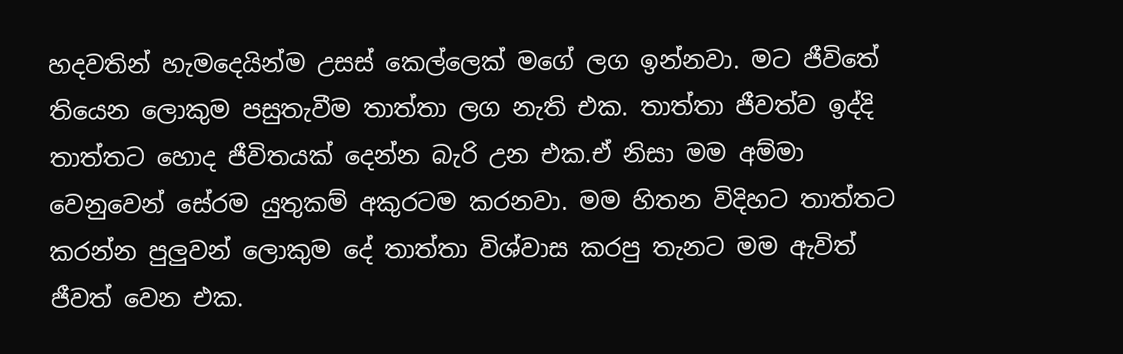හදවතින් හැමදෙයින්ම උසස් කෙල්ලෙක් මගේ ලග ඉන්නවා. මට ජීවිතේ තියෙන ලොකුම පසුතැවීම තාත්තා ලග නැති එක. තාත්තා ජීවත්ව ඉද්දි තාත්තට හොද ජීවිතයක් දෙන්න බැරි උන එක.ඒ නිසා මම අම්මා වෙනුවෙන් සේරම යුතුකම් අකුරටම කරනවා. මම හිතන විදිහට තාත්තට කරන්න පුලුවන් ලොකුම දේ තාත්තා විශ්වාස කරපු තැනට මම ඇවිත් ජීවත් වෙන එක.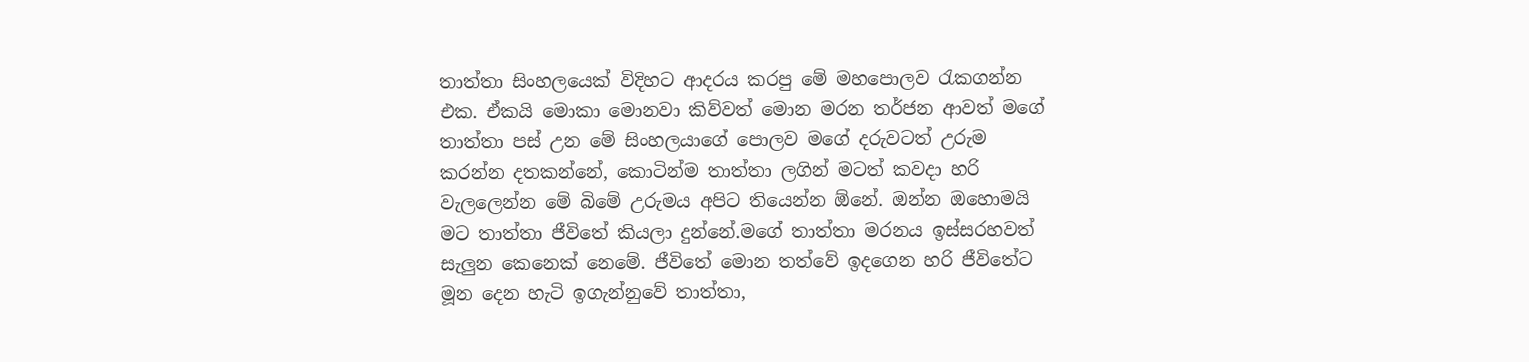තාත්තා සිංහලයෙක් විදිහට ආදරය කරපු මේ මහපොලව රැකගන්න එක. ඒකයි මොකා මොනවා කිව්වත් මොන මරන තර්ජන ආවත් මගේ තාත්තා පස් උන මේ සිංහලයාගේ පොලව මගේ දරුවටත් උරුම කරන්න දතකන්නේ, කොටින්ම තාත්තා ලගින් මටත් කවදා හරි වැලලෙන්න මේ බිමේ උරුමය අපිට තියෙන්න ඕනේ. ඔන්න ඔහොමයි මට තාත්තා ජීවිතේ කියලා දුන්නේ.මගේ තාත්තා මරනය ඉස්සරහවත් සැලුන කෙනෙක් නෙමේ. ජීවිතේ මොන තත්වේ ඉදගෙන හරි ජීවිතේට මූන දෙන හැටි ඉගැන්නුවේ තාත්තා,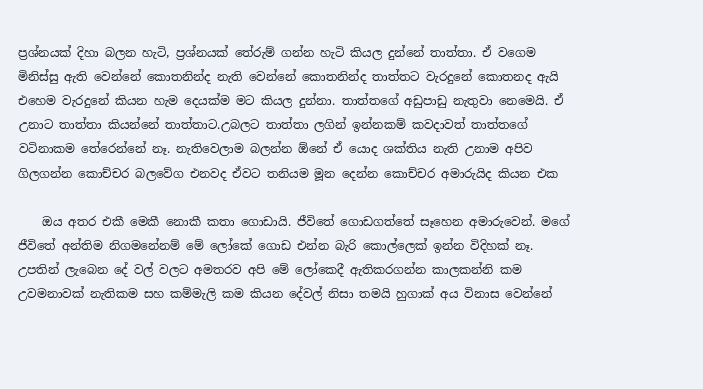ප්‍රශ්නයක් දිහා බලන හැටි, ප්‍රශ්නයක් තේරුම් ගන්න හැටි කියල දුන්නේ තාත්තා. ඒ වගෙම මිනිස්සු ඇති වෙන්නේ කොතනින්ද නැති වෙන්නේ කොතනින්ද තාත්තට වැරදුනේ කොතනද ඇයි එහෙම වැරදුනේ කියන හැම දෙයක්ම මට කියල දුන්නා. තාත්තගේ අඩුපාඩු නැතුවා නෙමෙයි. ඒ උනාට තාත්තා කියන්නේ තාත්තාට.උබලට තාත්තා ලගින් ඉන්නකම් කවදාවත් තාත්තගේ වටිනාකම තේරෙන්නේ නෑ. නැතිවෙලාම බලන්න ඕනේ ඒ යොද ශක්තිය නැති උනාම අපිව ගිලගන්න කොච්චර බලවේග එනවද ඒවට තනියම මූන දෙන්න කොච්චර අමාරුයිද කියන එක

    ඔය අතර එකී මෙකී නොකී කතා ගොඩායි. ජීවිතේ ගොඩගත්තේ සෑහෙන අමාරුවෙන්. මගේ ජීවිතේ අන්තිම නිගමනේනම් මේ ලෝකේ ගොඩ එන්න බැරි කොල්ලෙක් ඉන්න විදිහක් නෑ. උපතින් ලැබෙන දේ වල් වලට අමතරව අපි මේ ලෝකෙදී ඇතිකරගන්න කාලකන්නි කම උවමනාවක් නැතිකම සහ කම්මැලි කම කියන දේවල් නිසා තමයි හුගාක් අය විනාස වෙන්නේ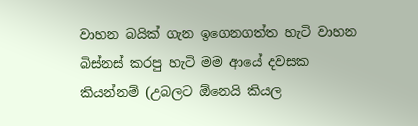වාහන බයික් ගැන ඉගෙනගත්ත හැටි වාහන බිස්නස් කරපු හැටි මම ආයේ දවසක කියන්නම් (උබලට ඕනෙයි කියල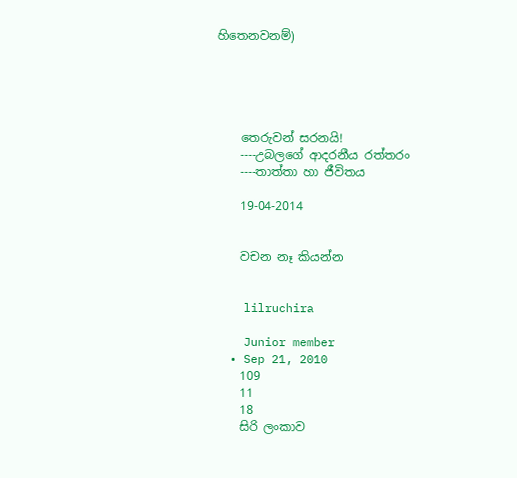හිතෙනවනම්)





    තෙරුවන් සරනයි!
    ----උබලගේ ආදරනීය රත්තරං
    ----තාත්තා හා ජීවිතය

    19-04-2014


    වචන නෑ කියන්න


    lilruchira

    Junior member
  • Sep 21, 2010
    109
    11
    18
    සිරි ලංකාව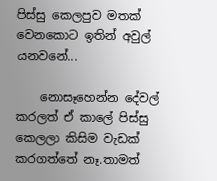පිස්සු කෙලපුව මතක් වෙනකොට ඉතින් අවුල් යනවනේ...

    නොසෑහෙන්න දේවල් කරලත් ඒ කාලේ පිස්සු කෙලලා කිසිම වැඩක් කරගත්තේ නෑ.තාමත්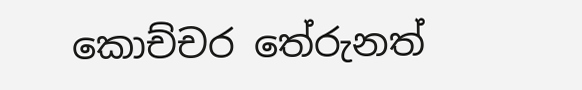කොච්චර තේරුනත්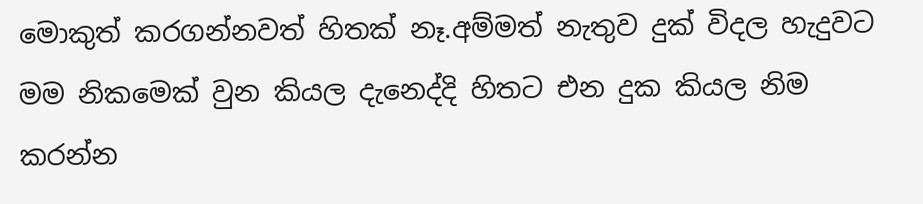මොකුත් කරගන්නවත් හිතක් නෑ.අම්මත් නැතුව දුක් විදල හැදුවට මම නිකමෙක් වුන කියල දැනෙද්දි හිතට එන දුක කියල නිම කරන්න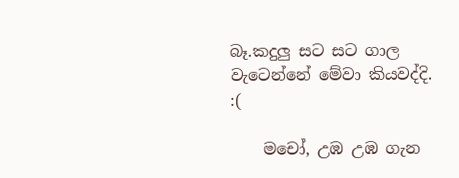බෑ.කදුලු සට සට ගාල වැටෙන්නේ මේවා කියවද්දි. :(

    මචෝ, උඹ උඹ ගැන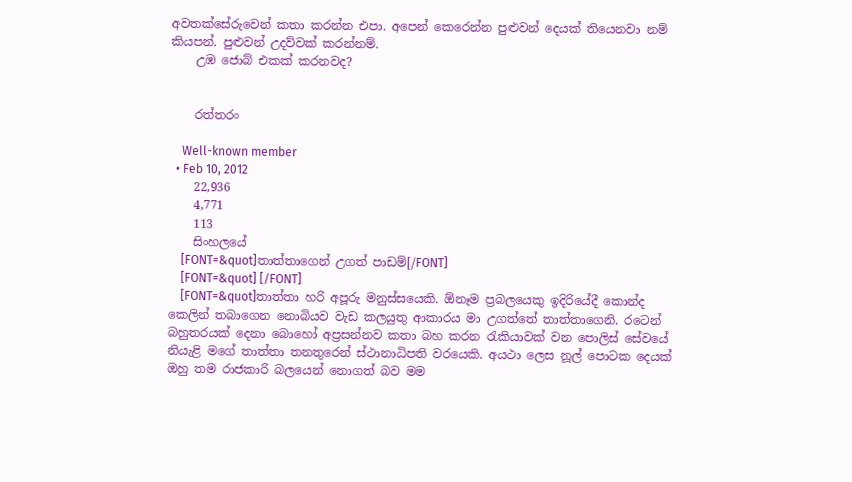අවතක්සේරුවෙන් කතා කරන්න එපා. අපෙන් කෙරෙන්න පුළුවන් දෙයක් තියෙනවා නම් කියපන්. පුළුවන් උදව්වක් කරන්නම්.
    උඹ ජොබ් එකක් කරනවද?


    රත්තරං

    Well-known member
  • Feb 10, 2012
    22,936
    4,771
    113
    සිංහලයේ
    [FONT=&quot]තාත්තාගෙන් උගත් පාඩම්[/FONT]
    [FONT=&quot] [/FONT]
    [FONT=&quot]තාත්තා හරි අපූරු මනුස්සයෙකි. ඕනෑම ප්‍රබලයෙකු ඉදිරියේදී කොන්ද කෙලින් තබාගෙන නොබියව වැඩ කලයුතු ආකාරය මා උගත්තේ තාත්තාගෙනි. රටෙන් බහුතරයක් දෙනා බොහෝ අප්‍රසන්නව කතා බහ කරන රැකියාවක් වන පොලිස් සේවයේ නියැළි මගේ තාත්තා තනතුරෙන් ස්ථානාධිපති වරයෙකි. අයථා ලෙස නූල් පොටක දෙයක් ඔහු තම රාජකාරි බලයෙන් නොගත් බව මම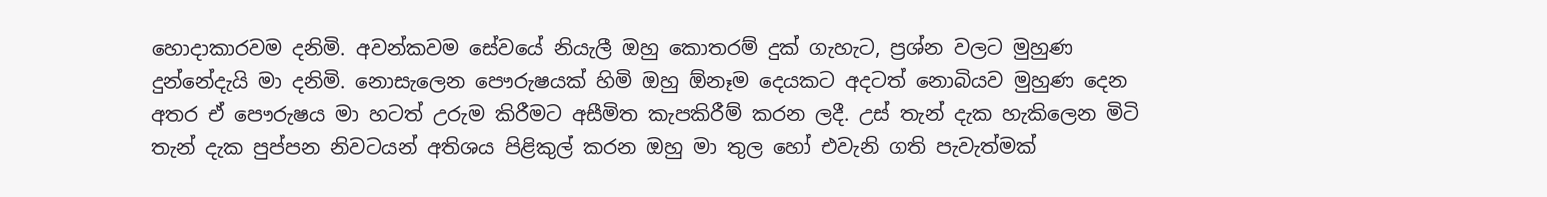හොදාකාරවම දනිමි. අවන්කවම සේවයේ නියැලී ඔහු කොතරම් දුක් ගැහැට, ප්‍රශ්න වලට මුහුණ දුන්නේදැයි මා දනිමි. නොසැලෙන පෞරුෂයක් හිමි ඔහු ඕනෑම දෙයකට අදටත් නොබියව මුහුණ දෙන අතර ඒ පෞරුෂය මා හටත් උරුම කිරීමට අසීමිත කැපකිරීම් කරන ලදී. උස් තැන් දැක හැකිලෙන මිටි තැන් දැක පුප්පන නිවටයන් අතිශය පිළිකුල් කරන ඔහු මා තුල හෝ එවැනි ගති පැවැත්මක්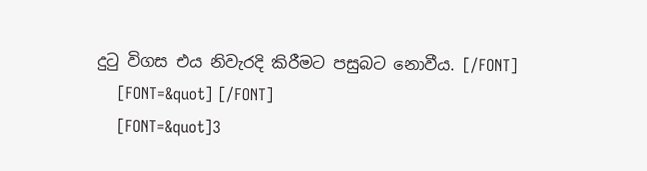දුටු විගස එය නිවැරදි කිරීමට පසුබට නොවීය. [/FONT]
    [FONT=&quot] [/FONT]
    [FONT=&quot]3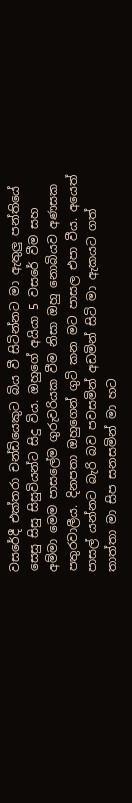වසරේදී එක්තරා චන්ඩියෙකුට බිය වී සිටින්නට මා ඇතුලු පන්තියේ සෙසු සිසු සිසුවියන්ට සිදු විය. ඔහුගේ අයියා 5 වසරේ වීම සහ අම්මා මෙම පාසලේම ගුරුවරියක වීම නිසා ඔහු නොබියව අණසක පතුරවාලීය. දිනපතා ඔහුගෙන් ගුටි කන මට පාසල එපා වීය. අයෙත් පාසල් යන්නට බැරි බව පවසමින් අඩමින් සිටි මා ඇකයට ගත් තාත්තා මා සිප සනසමින් මා හට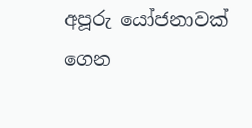අපූරු යෝජනාවක් ගෙන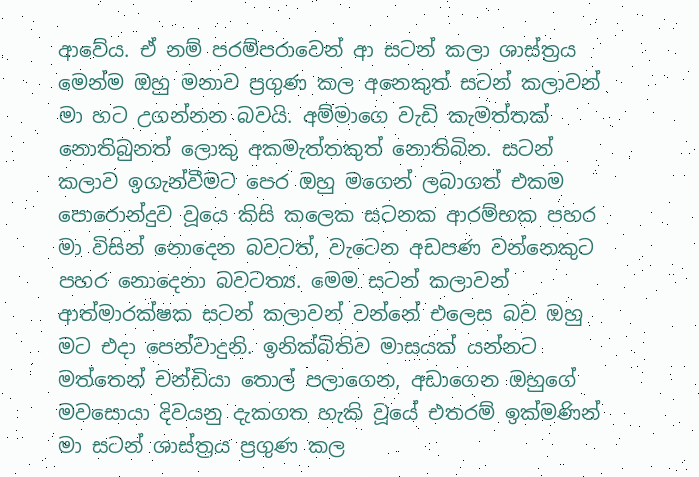ආවේය. ඒ නම් පරම්පරාවෙන් ආ සටන් කලා ශාස්ත්‍රය මෙන්ම ඔහු මනාව ප්‍රගුණ කල අනෙකුත් සටන් කලාවන් මා හට උගන්නන බවයි. අම්මාගෙ වැඩි කැමත්තක් නොතිබුනත් ලොකු අකමැත්තකුත් නොතිබින. සටන් කලාව ඉගැන්වීමට පෙර ඔහු මගෙන් ලබාගත් එකම පොරොන්දුව වූයෙ කිසි කලෙක සටනක ආරම්භක පහර මා විසින් නොදෙන බවටත්, වැටෙන අඩපණ වන්නෙකුට පහර නොදෙනා බවටත්‍ය. මෙම සටන් කලාවන් ආත්මාරක්ෂක සටන් කලාවන් වන්නේ එලෙස බව ඔහු මට එදා පෙන්වාදුනි. ඉනික්බිතිව මාසයක් යන්නට මත්තෙන් චන්ඩියා තොල් පලාගෙන, අඩාගෙන ඔහුගේ මවසොයා දිවයනු දැකගත හැකි වූයේ එතරම් ඉක්මණින් මා සටන් ශාස්ත්‍රය ප්‍රගුණ කල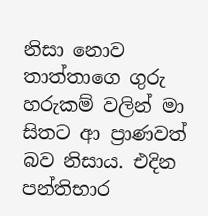නිසා නොව තාත්තාගෙ ගුරු හරුකම් වලින් මා සිතට ආ ප්‍රාණවත් බව නිසාය. එදින පන්තිභාර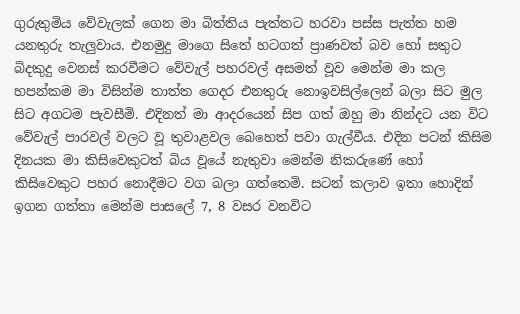ගුරුතුමිය වේවැලක් ගෙන මා බිත්තිය පැත්තට හරවා පස්ස පැත්ත හම යනතුරු තැලුවාය. එනමුදු මාගෙ සිතේ හටගත් ප්‍රාණවත් බව හෝ සතුට බිදකුදු වෙනස් කරවීමට වේවැල් පහරවල් අසමත් වූව මෙන්ම මා කල හපන්කම මා විසින්ම තාත්ත ගෙදර එනතුරු නොඉවසිල්ලෙන් බලා සිට මුල සිට අගටම පැවසීමි. එදිනත් මා ආදරයෙන් සිප ගත් ඔහු මා නින්දට යන විට වේවැල් පාරවල් වලට වූ තුවාළවල බෙහෙත් පවා ගැල්වීය. එදින පටන් කිසිම දිනයක මා කිසිවෙකුටත් බිය වූයේ නැතුවා මෙන්ම නිකරුණේ හෝ කිසිවෙකුට පහර නොදීමට වග බලා ගත්තෙමි. සටන් කලාව ඉතා හොදින් ඉගන ගත්තා මෙන්ම පාසලේ 7, 8 වසර වනවිට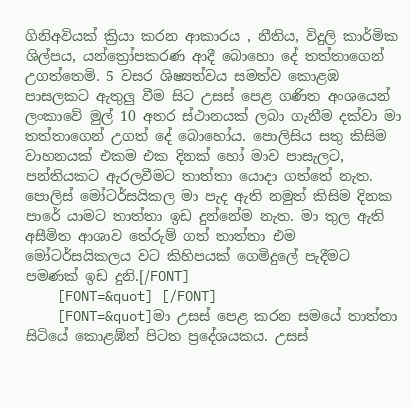ගිනිඅවියක් ක්‍රියා කරන ආකාරය , නීතිය, විදුලි කාර්මික ශිල්පය, යන්ත්‍රෝපකරණ ආදී බොහො දේ තත්තාගෙන් උගත්තෙමි. 5 වසර ශිෂ්‍යත්වය සමත්ව කොළඹ පාසලකට ඇතුලු වීම සිට උසස් පෙළ ගණිත අංශයෙන් ලංකාවේ මුල් 10 අතර ස්ථානයක් ලබා ගැනීම දක්වා මා තත්තාගෙන් උගත් දේ බොහෝය. පොලිසිය සතු කිසිම වාහනයක් එකම එක දිනක් හෝ මාව පාසැලට, පන්තියකට ඇරලවීමට තාත්තා යොදා ගත්තේ නැත. පොලිස් මෝටර්සයිකල මා පැද ඇති නමුත් කිසිම දිනක පාරේ යාමට තාත්තා ඉඩ දුන්නේම නැත. මා තුල ඇති අසීමිත ආශාව තේරුම් ගත් තාත්තා එම මෝටර්සයිකලය වට කිහිපයක් ගෙමිදුලේ පැදීමට පමණක් ඉඩ දුනි.[/FONT]
    [FONT=&quot] [/FONT]
    [FONT=&quot]මා උසස් පෙළ කරන සමයේ තාත්තා සිටියේ කොළඹ්න් පිටත ප්‍රදේශයකය. උසස්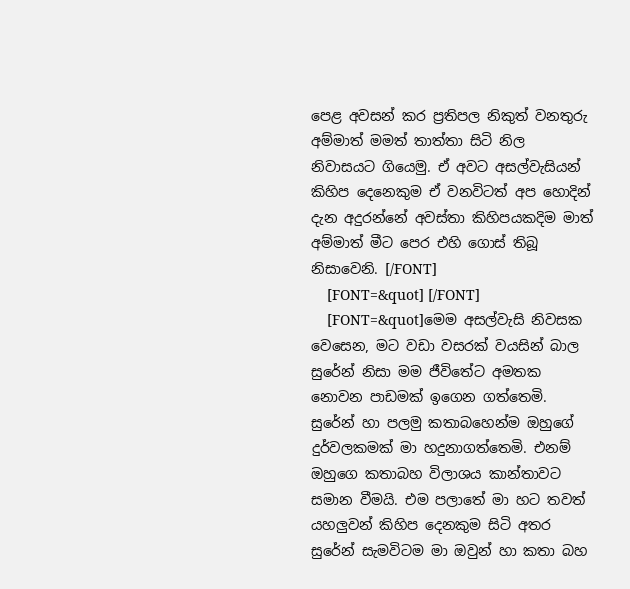පෙළ අවසන් කර ප්‍රතිපල නිකුත් වනතුරු අම්මාත් මමත් තාත්තා සිටි නිල නිවාසයට ගියෙමු. ඒ අවට අසල්වැසියන් කිහිප දෙනෙකුම ඒ වනවිටත් අප හොදින් දැන අදුරන්නේ අවස්තා කිහිපයකදිම මාත් අම්මාත් මීට පෙර එහි ගොස් තිබූ නිසාවෙනි. [/FONT]
    [FONT=&quot] [/FONT]
    [FONT=&quot]මෙම අසල්වැසි නිවසක වෙසෙන, මට වඩා වසරක් වයසින් බාල සුරේන් නිසා මම ජීවිතේට අමතක නොවන පාඩමක් ඉගෙන ගත්තෙමි. සුරේන් හා පලමු කතාබහෙන්ම ඔහුගේ දුර්වලකමක් මා හදුනාගත්තෙමි. එනම් ඔහුගෙ කතාබහ විලාශය කාන්තාවට සමාන වීමයි. එම පලාතේ මා හට තවත් යහලුවන් කිහිප දෙනකුම සිටි අතර සුරේන් සැමවිටම මා ඔවුන් හා කතා බහ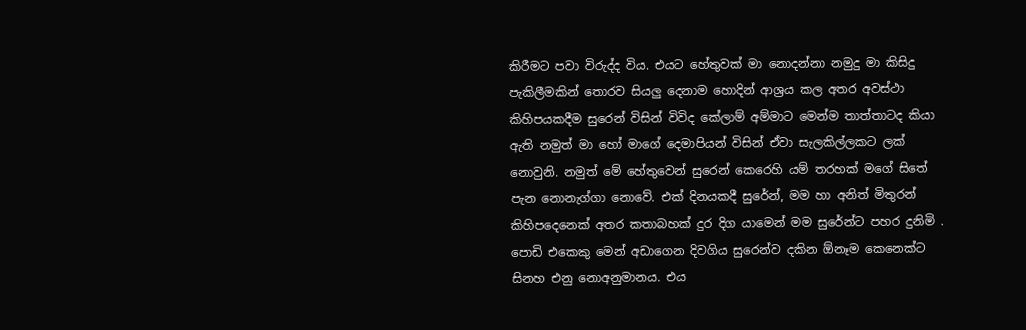කිරීමට පවා විරුද්ද විය. එයට හේතුවක් මා නොදන්නා නමුදු මා කිසිදු පැකිලීමකින් තොරව සියලු දෙනාම හොදින් ආශ්‍රය කල අතර අවස්ථා කිහිපයකදීම සුරෙන් විසින් විවිද කේලාම් අම්මාට මෙන්ම තාත්තාටද කියා ඇති නමුත් මා හෝ මාගේ දෙමාපියන් විසින් ඒවා සැලකිල්ලකට ලක් නොවුනි. නමුත් මේ හේතුවෙන් සුරෙන් කෙරෙහි යම් තරහක් මගේ සිතේ පැන නොනැග්ගා නොවේ. එක් දිනයකදී සුරේන්, මම හා අනිත් මිතුරන් කිහිපදෙනෙක් අතර කතාබහක් දුර දිග යාමෙන් මම සුරේන්ට පහර දුනිමි . පොඩි එකෙකු මෙන් අඩාගෙන දිවගිය සුරෙන්ව දකින ඕනෑම කෙනෙක්ට සිනහ එනු නොඅනුමානය. එය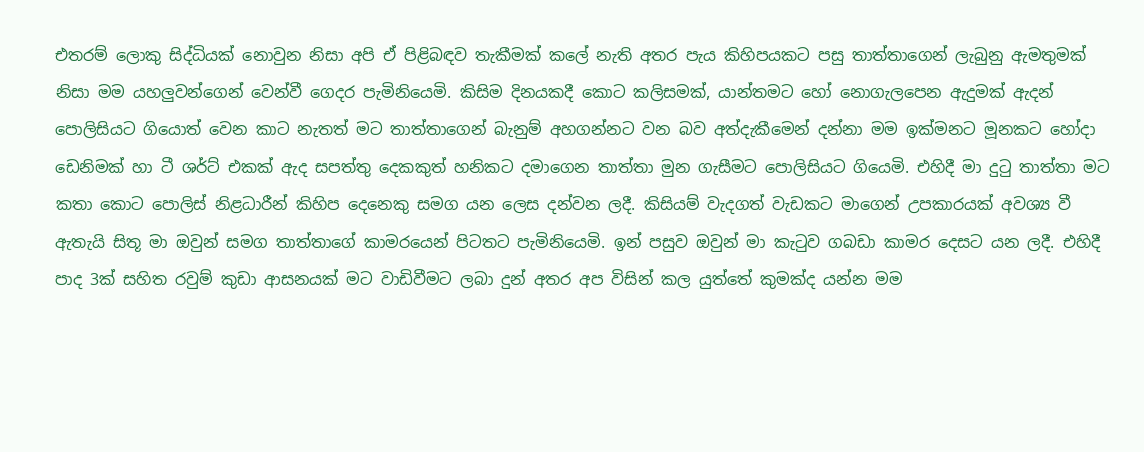එතරම් ලොකු සිද්ධියක් නොවුන නිසා අපි ඒ පිළිබඳව තැකීමක් කලේ නැති අතර පැය කිහිපයකට පසු තාත්තාගෙන් ලැබුනු ඇමතුමක් නිසා මම යහලුවන්ගෙන් වෙන්වී ගෙදර පැමිනියෙමි. කිසිම දිනයකදී කොට කලිසමක්, යාන්තමට හෝ නොගැලපෙන ඇදුමක් ඇදන් පොලිසියට ගියොත් වෙන කාට නැතත් මට තාත්තාගෙන් බැනුම් අහගන්නට වන බව අත්දැකීමෙන් දන්නා මම ඉක්මනට මූනකට හෝදා ඩෙනිමක් හා ටී ශර්ට් එකක් ඇද සපත්තු දෙකකුත් හනිකට දමාගෙන තාත්තා මුන ගැසීමට පොලිසියට ගියෙමි. එහිදී මා දුටු තාත්තා මට කතා කොට පොලිස් නිළධාරීන් කිහිප දෙනෙකු සමග යන ලෙස දන්වන ලදී. කිසියම් වැදගත් වැඩකට මාගෙන් උපකාරයක් අවශ්‍ය වී ඇතැයි සිතූ මා ඔවුන් සමග තාත්තාගේ කාමරයෙන් පිටතට පැමිනියෙමි. ඉන් පසුව ඔවුන් මා කැටුව ගබඩා කාමර දෙසට යන ලදී. එහිදී පාද 3ක් සහිත රවුම් කුඩා ආසනයක් මට වාඩිවීමට ලබා දුන් අතර අප විසින් කල යුත්තේ කුමක්ද යන්න මම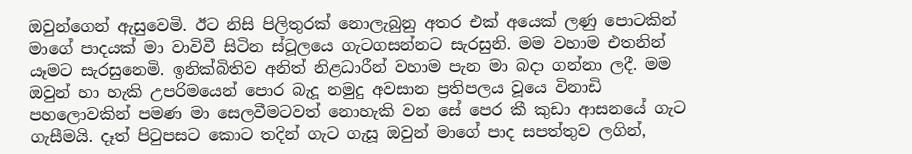ඔවුන්ගෙන් ඇසුවෙමි. ඊට නිසි පිලිතුරක් නොලැබුනු අතර එක් අයෙක් ලණු පොටකින් මාගේ පාදයක් මා වාවිවී සිටින ස්ටූලයෙ ගැටගසන්නට සැරසුනි. මම වහාම එතනින් යෑමට සැරසුනෙමි. ඉනික්බිතිව අනිත් නිළධාරීන් වහාම පැන මා බදා ගන්නා ලදී. මම ඔවුන් හා හැකි උපරිමයෙන් පොර බැදූ නමුදු අවසාන ප්‍රතිපලය වූයෙ විනාඩි පහලොවකින් පමණ මා සෙලවීමටවත් නොහැකි වන සේ පෙර කී කුඩා ආසනයේ ගැට ගැසීමයි. දෑත් පිටුපසට කොට තදින් ගැට ගැසූ ඔවුන් මාගේ පාද සපත්තුව ලගින්,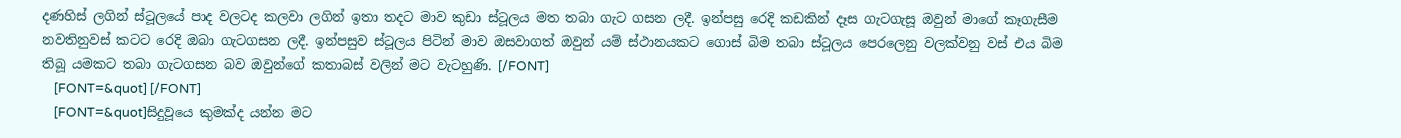දණහිස් ලගින් ස්ටූලයේ පාද වලටද කලවා ලගින් ඉතා තදට මාව කුඩා ස්ටූලය මත තබා ගැට ගසන ලදී. ඉන්පසු රෙදි කඩකින් දෑස ගැටගැසූ ඔවුන් මාගේ කෑගැසීම නවතිනුවස් කටට රෙදි ඔබා ගැටගසන ලදී. ඉන්පසුව ස්ටූලය පිටින් මාව ඔසවාගත් ඔවුන් යම් ස්ථානයකට ගොස් බිම තබා ස්ටූලය පෙරලෙනු වලක්වනු වස් එය බිම තිබූ යමකට තබා ගැටගසන බව ඔවුන්ගේ කතාබස් වලින් මට වැටහුණි. [/FONT]
    [FONT=&quot] [/FONT]
    [FONT=&quot]සිදුවූයෙ කුමක්ද යන්න මට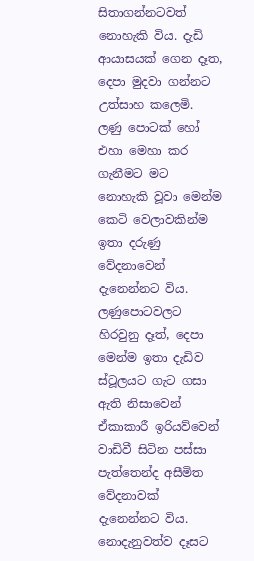සිතාගන්නටවත් නොහැකි විය. දැඩි ආයාසයක් ගෙන දෑත, දෙපා මුදවා ගන්නට උත්සාහ කලෙමි. ලණු පොටක් හෝ එහා මෙහා කර ගැනීමට මට නොහැකි වූවා මෙන්ම කෙටි වෙලාවකින්ම ඉතා දරුණු වේදනාවෙන් දැනෙන්නට විය. ලණුපොටවලට හිරවුනු දෑත්, දෙපා මෙන්ම ඉතා දැඩිව ස්ටූලයට ගැට ගසා ඇති නිසාවෙන් ඒකාකාරී ඉරියව්වෙන් වාඩිවී සිටින පස්සා පැත්තෙන්ද අසීමිත වේදනාවක් දැනෙන්නට විය. නොදැනුවත්ව දෑසට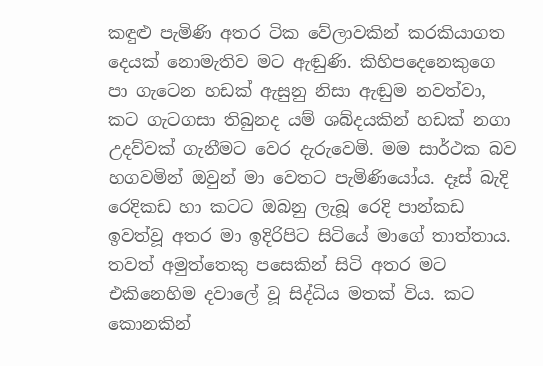කඳුළු පැමිණි අතර ටික වේලාවකින් කරකියාගත දෙයක් නොමැතිව මට ඇඬුණි. කිහිපදෙනෙකුගෙ පා ගැටෙන හඩක් ඇසුනු නිසා ඇඬුම නවත්වා, කට ගැටගසා තිබුනද යම් ශබ්දයකින් හඩක් නගා උදව්වක් ගැනීමට වෙර දැරුවෙමි. මම සාර්ථක බව හගවමින් ඔවුන් මා වෙතට පැමිණියෝය. දෑස් බැදි රෙදිකඩ හා කටට ඔබනු ලැබූ රෙදි පාන්කඩ ඉවත්වූ අතර මා ඉදිරිපිට සිටියේ මාගේ තාත්තාය. තවත් අමුත්තෙකු පසෙකින් සිටි අතර මට එකිනෙහිම දවාලේ වූ සිද්ධිය මතක් විය. කට කොනකින්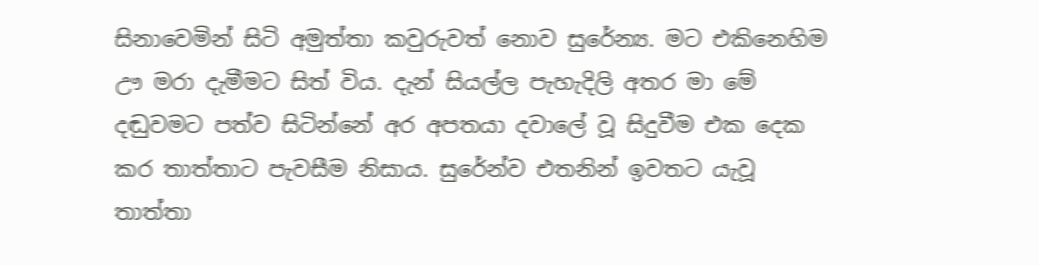සිනාවෙමින් සිටි අමුත්තා කවුරුවත් නොව සුරේන්‍ය. මට එකිනෙහිම ඌ මරා දැමීමට සිත් විය. දැන් සියල්ල පැහැදිලි අතර මා මේ දඬුවමට පත්ව සිටින්නේ අර අපතයා දවාලේ වූ සිදුවීම එක දෙක කර තාත්තාට පැවසීම නිසාය. සුරේන්ව එතනින් ඉවතට යැවූ තාත්තා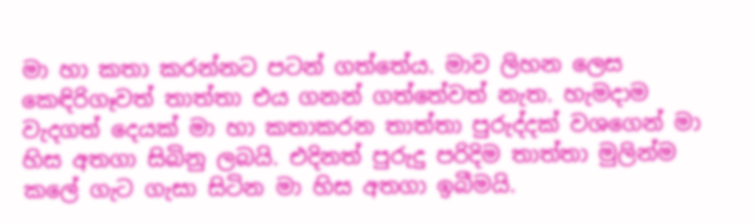මා හා කතා කරන්නට පටන් ගත්තේය. මාව ලිහන ලෙස කෙඳිරිගෑවත් තාත්තා එය ගනන් ගත්තේවත් නැත. හැමදාම වැදගත් දෙයක් මා හා කතාකරන තාත්තා පුරුද්දක් වශගෙන් මා හිස අතගා සිබිනු ලබයි. එදිනත් පුරුදු පරිදිම තාත්තා මුලින්ම කලේ ගැට ගැසා සිටින මා හිස අතගා ඉබීමයි.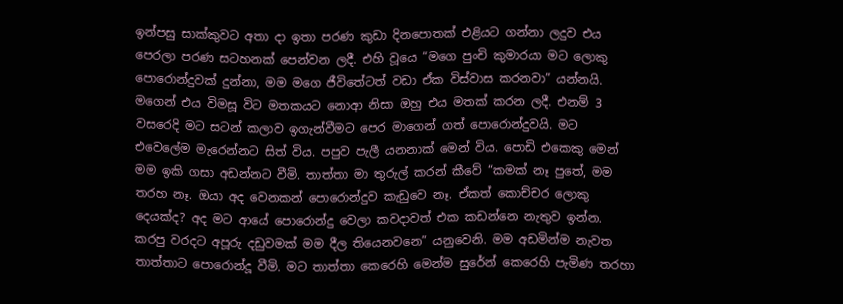ඉන්පසු සාක්කුවට අතා දා ඉතා පරණ කුඩා දිනපොතක් එළියට ගන්නා ලදුව එය පෙරලා පරණ සටහනක් පෙන්වන ලදී. එහි වූයෙ “මගෙ පුංචි කුමාරයා මට ලොකු පොරොන්දුවක් දුන්නා, මම මගෙ ජීවිතේටත් වඩා ඒක විස්වාස කරනවා” යන්නයි. මගෙන් එය විමසූ විට මතකයට නොආ නිසා ඔහු එය මතක් කරන ලදී. එනම් 3 වසරෙදි මට සටන් කලාව ඉගැන්වීමට පෙර මාගෙන් ගත් පොරොන්දුවයි. මට එවෙලේම මැරෙන්නට සිත් විය. පපුව පැලී යනනාක් මෙන් විය. පොඩි එකෙකු මෙන් මම ඉකි ගසා අඩන්නට වීමි. තාත්තා මා තුරුල් කරන් කීවේ “කමක් නෑ පුතේ, මම තරහ නෑ. ඔයා අද වෙනකන් පොරොන්දුව කැඩුවෙ නෑ. ඒකත් කොච්චර ලොකු දෙයක්ද? අද මට ආයේ පොරොන්දු වෙලා කවදාවත් එක කඩන්නෙ නැතුව ඉන්න. කරපු වරදට අපූරු දඩුවමක් මම දීල තියෙනවනෙ” යනුවෙනි. මම අඩමින්ම නැවත තාත්තාට පොරොන්දූ වීමි. මට තාත්තා කෙරෙහි මෙන්ම සුරේන් කෙරෙහි පැමිණ තරහා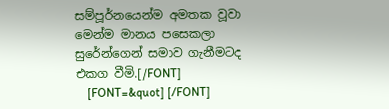සම්පූර්නයෙන්ම අමතක වූවා මෙන්ම මානය පසෙකලා සුරේන්ගෙන් සමාව ගැනීමටද එකග වීමි.[/FONT]
    [FONT=&quot] [/FONT]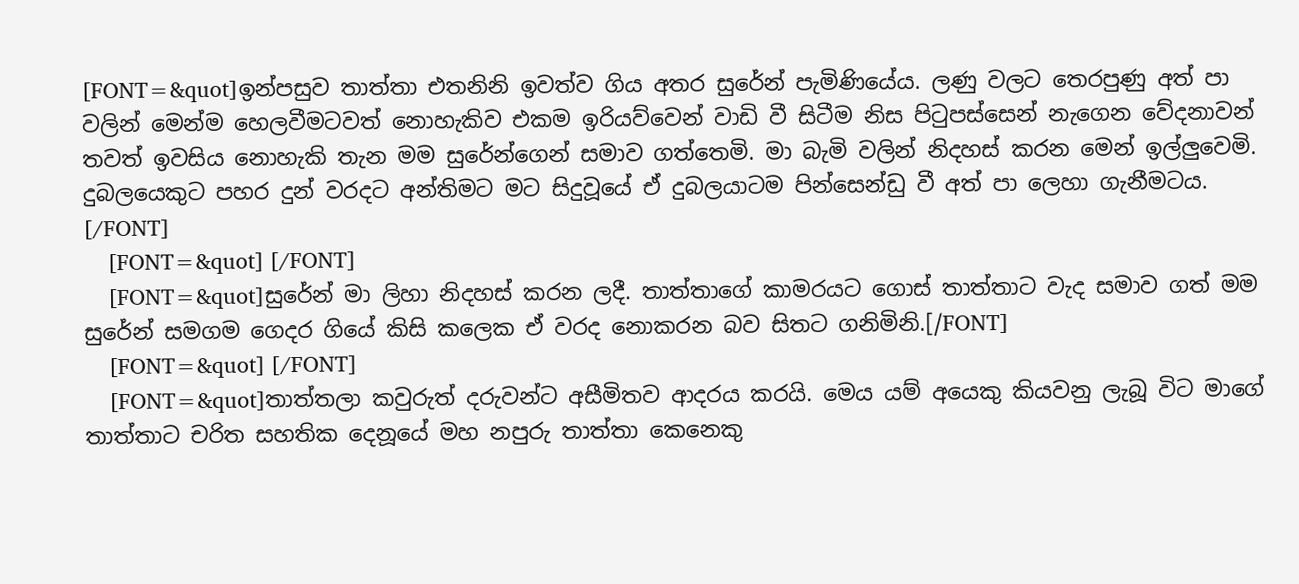[FONT=&quot]ඉන්පසුව තාත්තා එතනිනි ඉවත්ව ගිය අතර සුරේන් පැමිණියේය. ලණු වලට තෙරපුණු අත් පා වලින් මෙන්ම හෙලවීමටවත් නොහැකිව එකම ඉරියව්වෙන් වාඩි වී සිටීම නිස පිටුපස්සෙන් නැගෙන වේදනාවන් තවත් ඉවසිය නොහැකි තැන මම සුරේන්ගෙන් සමාව ගත්තෙමි. මා බැමි වලින් නිදහස් කරන මෙන් ඉල්ලුවෙමි. දුබලයෙකුට පහර දුන් වරදට අන්තිමට මට සිදුවූයේ ඒ දුබලයාටම පින්සෙන්ඩු වී අත් පා ලෙහා ගැනීමටය. [/FONT]
    [FONT=&quot] [/FONT]
    [FONT=&quot]සුරේන් මා ලිහා නිදහස් කරන ලදී. තාත්තාගේ කාමරයට ගොස් තාත්තාට වැද සමාව ගත් මම සුරේන් සමගම ගෙදර ගියේ කිසි කලෙක ඒ වරද නොකරන බව සිතට ගනිමිනි.[/FONT]
    [FONT=&quot] [/FONT]
    [FONT=&quot]තාත්තලා කවුරුත් දරුවන්ට අසීමිතව ආදරය කරයි. මෙය යම් අයෙකු කියවනු ලැබූ විට මාගේ තාත්තාට චරිත සහතික දෙනූයේ මහ නපුරු තාත්තා කෙනෙකු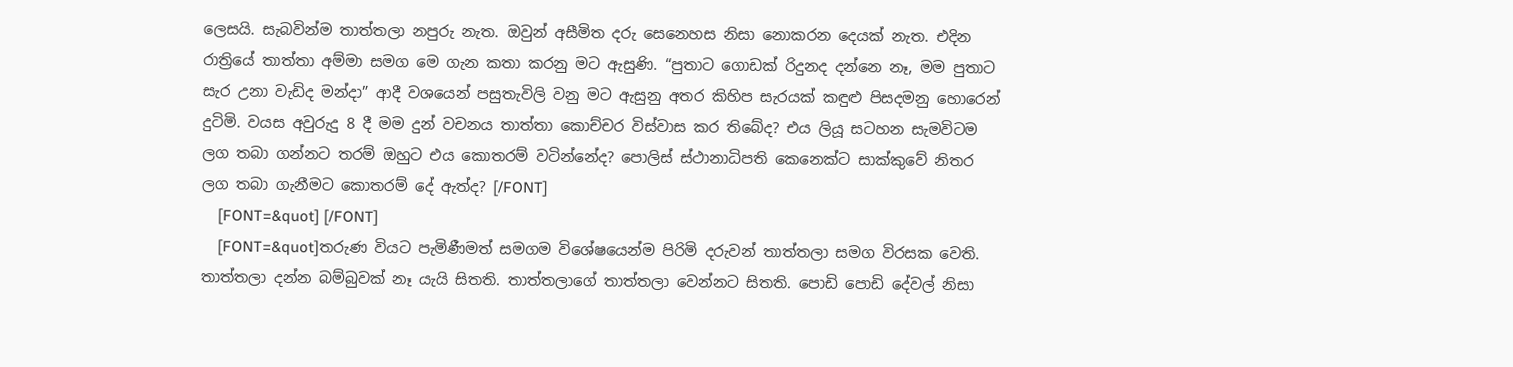ලෙසයි. සැබවින්ම තාත්තලා නපුරු නැත. ඔවුන් අසීමිත දරු සෙනෙහස නිසා නොකරන දෙයක් නැත. එදින රාත්‍රියේ තාත්තා අම්මා සමග මෙ ගැන කතා කරනු මට ඇසුණි. “පුතාට ගොඩක් රිදුනද දන්නෙ නෑ, මම පුතාට සැර උනා වැඩිද මන්දා” ආදී වශයෙන් පසුතැවිලි වනු මට ඇසුනු අතර කිහිප සැරයක් කඳුළු පිසදමනු හොරෙන් දුටිමි. වයස අවුරුදු 8 දී මම දුන් වචනය තාත්තා කොච්චර විස්වාස කර තිබේද? එය ලියූ සටහන සැමවිටම ලග තබා ගන්නට තරම් ඔහුට එය කොතරම් වටින්නේද? පොලිස් ස්ථානාධිපති කෙනෙක්ට සාක්කුවේ නිතර ලග තබා ගැනීමට කොතරම් දේ ඇත්ද? [/FONT]
    [FONT=&quot] [/FONT]
    [FONT=&quot]තරුණ වියට පැමිණීමත් සමගම විශේෂයෙන්ම පිරිමි දරුවන් තාත්තලා සමග විරසක වෙති. තාත්තලා දන්න බම්බුවක් නෑ යැයි සිතති. තාත්තලාගේ තාත්තලා වෙන්නට සිතති. පොඩි පොඩි දේවල් නිසා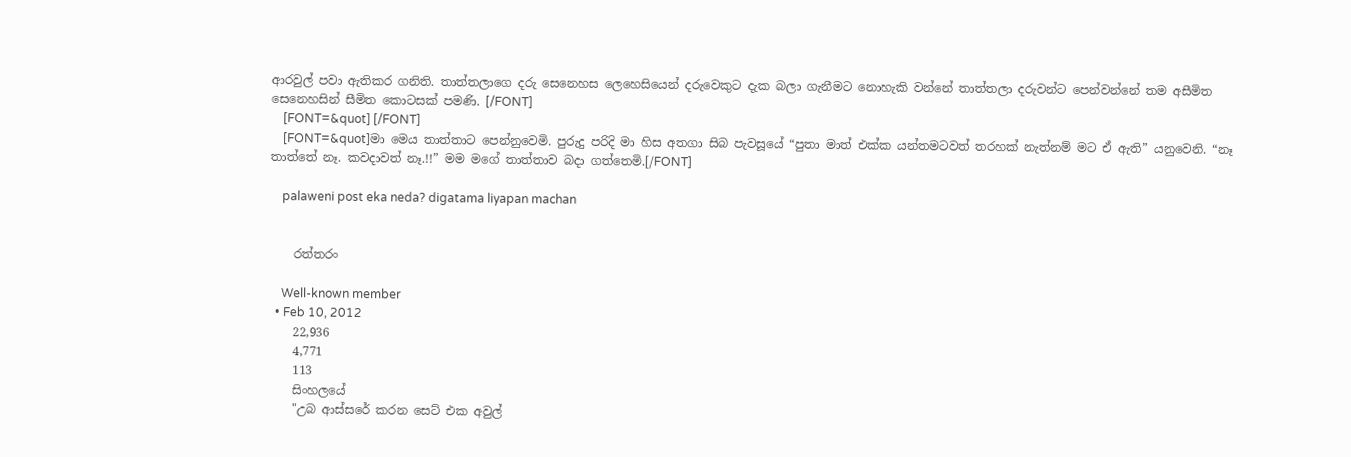ආරවුල් පවා ඇතිකර ගනිති. තාත්තලාගෙ දරු සෙනෙහස ලෙහෙසියෙන් දරුවෙකුට දැක බලා ගැනීමට නොහැකි වන්නේ තාත්තලා දරුවන්ට පෙන්වන්නේ තම අසීමිත සෙනෙහසින් සීමිත කොටසක් පමණි. [/FONT]
    [FONT=&quot] [/FONT]
    [FONT=&quot]මා මෙය තාත්තාට පෙන්නුවෙමි. පුරුදු පරිදි මා හිස අතගා සිබ පැවසූයේ “පුතා මාත් එක්ක යන්තමටවත් තරහක් නැත්නම් මට ඒ ඇති” යනුවෙනි. “නෑ තාත්තේ නෑ. කවදාවත් නෑ.!!” මම මගේ තාත්තාව බදා ගත්තෙමි.[/FONT]

    palaweni post eka neda? digatama liyapan machan


    රත්තරං

    Well-known member
  • Feb 10, 2012
    22,936
    4,771
    113
    සිංහලයේ
    "උබ ආස්සරේ කරන සෙට් එක අවුල්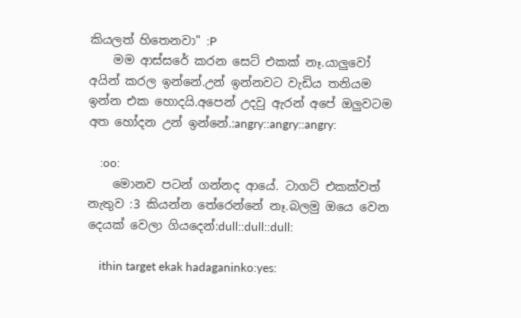කියලත් හිතෙනවා" :P
    මම ආස්සරේ කරන සෙට් එකක් නෑ.යාලුවෝ අයින් කරල ඉන්නේ.උන් ඉන්නවට වැඩිය තනියම ඉන්න එක හොදයි.අපෙන් උදවු ඇරන් අපේ ඔලුවටම අත හෝදන උන් ඉන්නේ.:angry::angry::angry:

    :oo:
    මොනව පටන් ගන්නද ආයේ. ටාගට් එකක්වත් නැතුව :3 කියන්න තේරෙන්නේ නෑ.බලමු ඔයෙ වෙන දෙයක් වෙලා ගියදෙන්:dull::dull::dull:

    ithin target ekak hadaganinko:yes: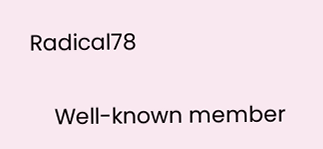Radical78

    Well-known member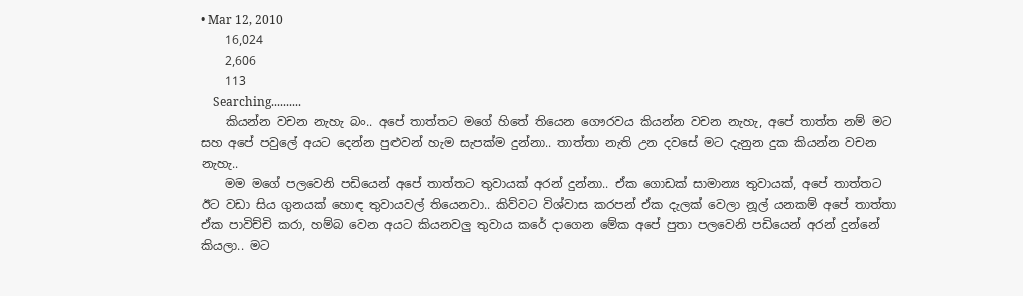• Mar 12, 2010
    16,024
    2,606
    113
    Searching..........
    කියන්න වචන නැහැ බං.. අපේ තාත්තට මගේ හිතේ තියෙන ගෞරවය කියන්න වචන නැහැ, අපේ තාත්ත නම් මට සහ අපේ පවුලේ අයට දෙන්න පුළුවන් හැම සැපක්ම දුන්නා.. තාත්තා නැති උන දවසේ මට දැනුන දුක කියන්න වචන නැහැ..
    මම මගේ පලවෙනි පඩියෙන් අපේ තාත්තට තුවායක් අරන් දුන්නා.. ඒක ගොඩක් සාමාන්‍ය තුවායක්, අපේ තාත්තට ඊට වඩා සිය ගුනයක් හොඳ තුවායවල් තියෙනවා.. කිව්වට විශ්වාස කරපන් ඒක දැලක් වෙලා නූල් යනකම් අපේ තාත්තා ඒක පාවිච්චි කරා, හම්බ වෙන අයට කියනවලු තුවාය කරේ දාගෙන මේක අපේ පුතා පලවෙනි පඩියෙන් අරන් දුන්නේ කියලා.. මට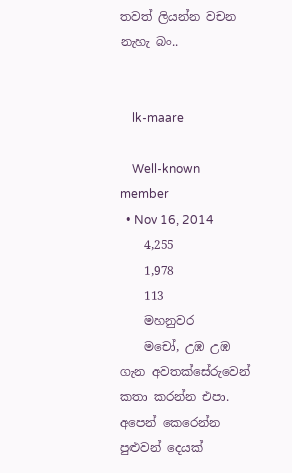තවත් ලියන්න වචන නැහැ බං..


    lk-maare

    Well-known member
  • Nov 16, 2014
    4,255
    1,978
    113
    මහනුවර
    මචෝ, උඹ උඹ ගැන අවතක්සේරුවෙන් කතා කරන්න එපා. අපෙන් කෙරෙන්න පුළුවන් දෙයක්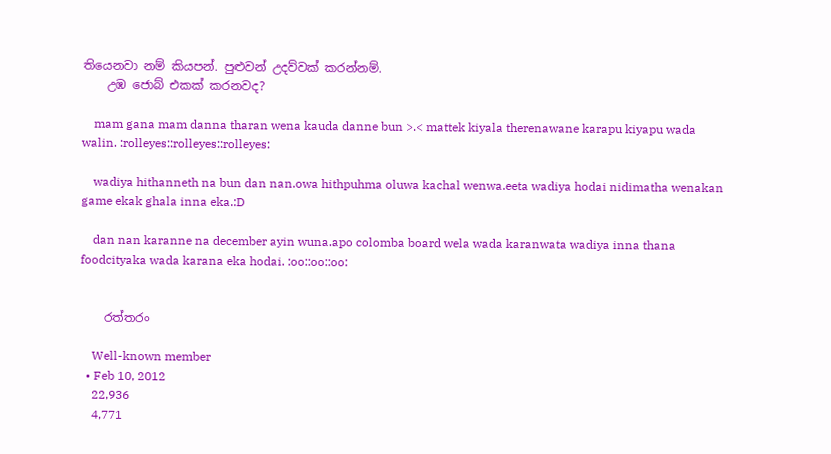තියෙනවා නම් කියපන්. පුළුවන් උදව්වක් කරන්නම්.
    උඹ ජොබ් එකක් කරනවද?

    mam gana mam danna tharan wena kauda danne bun >.< mattek kiyala therenawane karapu kiyapu wada walin. :rolleyes::rolleyes::rolleyes:

    wadiya hithanneth na bun dan nan.owa hithpuhma oluwa kachal wenwa.eeta wadiya hodai nidimatha wenakan game ekak ghala inna eka.:D

    dan nan karanne na december ayin wuna.apo colomba board wela wada karanwata wadiya inna thana foodcityaka wada karana eka hodai. :oo::oo::oo:


    රත්තරං

    Well-known member
  • Feb 10, 2012
    22,936
    4,771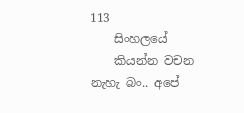113
    සිංහලයේ
    කියන්න වචන නැහැ බං.. අපේ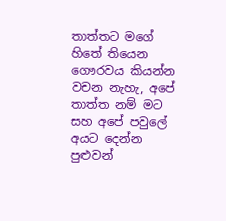තාත්තට මගේ හිතේ තියෙන ගෞරවය කියන්න වචන නැහැ, අපේ තාත්ත නම් මට සහ අපේ පවුලේ අයට දෙන්න පුළුවන්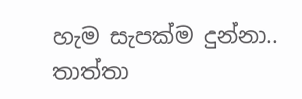හැම සැපක්ම දුන්නා.. තාත්තා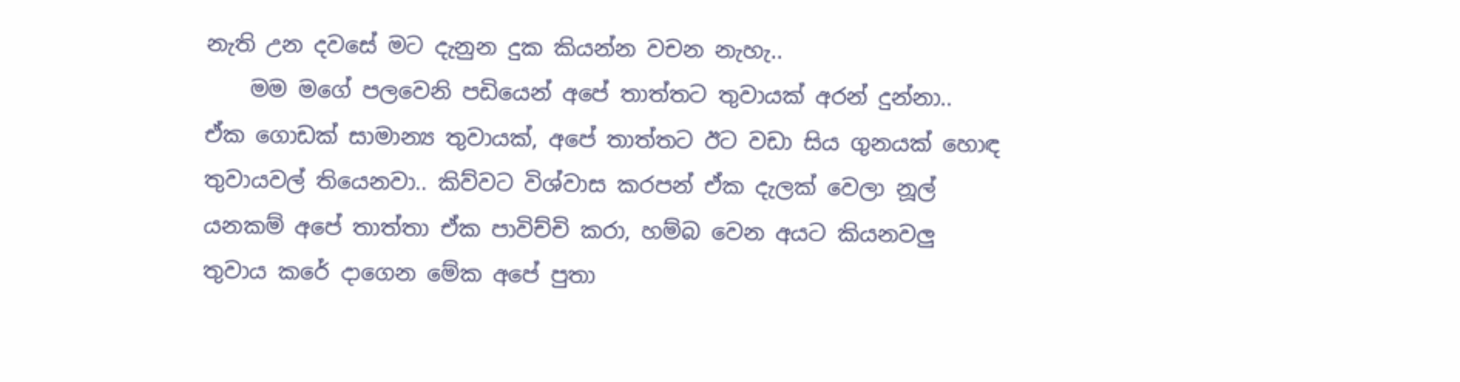නැති උන දවසේ මට දැනුන දුක කියන්න වචන නැහැ..
    මම මගේ පලවෙනි පඩියෙන් අපේ තාත්තට තුවායක් අරන් දුන්නා.. ඒක ගොඩක් සාමාන්‍ය තුවායක්, අපේ තාත්තට ඊට වඩා සිය ගුනයක් හොඳ තුවායවල් තියෙනවා.. කිව්වට විශ්වාස කරපන් ඒක දැලක් වෙලා නූල් යනකම් අපේ තාත්තා ඒක පාවිච්චි කරා, හම්බ වෙන අයට කියනවලු තුවාය කරේ දාගෙන මේක අපේ පුතා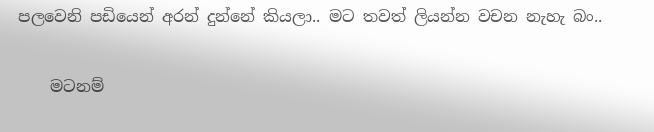පලවෙනි පඩියෙන් අරන් දුන්නේ කියලා.. මට තවත් ලියන්න වචන නැහැ බං..

    මටනම්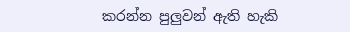කරන්න පුලුවන් ඇති හැකි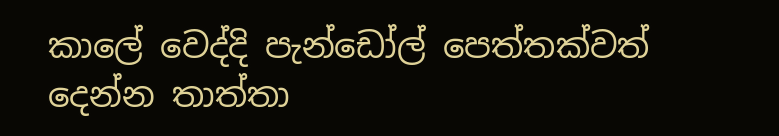කාලේ වෙද්දි පැන්ඩෝල් පෙත්තක්වත් දෙන්න තාත්තා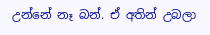උන්නේ නෑ බන්. ඒ අතින් උබලා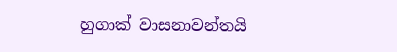හුගාක් වාසනාවන්තයි